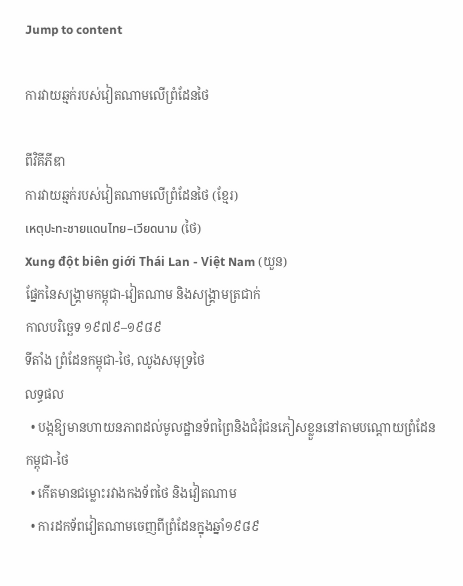Jump to content

ការវាយឆ្មក់របស់វៀតណាមលើព្រំដែនថៃ

ពីវិគីភីឌា
ការវាយឆ្មក់របស់វៀតណាមលើព្រំដែនថៃ (ខ្មែរ)
เหตุปะทะชายแดนไทย–เวียดนาม (ថៃ)
Xung đột biên giới Thái Lan - Việt Nam (យួន)
ផ្នែកនៃសង្គ្រាមកម្ពុជា-វៀតណាម និងសង្គ្រាមត្រជាក់
កាលបរិច្ឆេទ ១៩៧៩–១៩៨៩
ទីតាំង ព្រំដែនកម្ពុជា-ថៃ, ឈូងសមុទ្រថៃ
លទ្ធផល
  • បង្កឱ្យមានហាយនភាពដល់មូលដ្ឋានទ័ពព្រៃនិងជំរុំជនភៀសខ្លួននៅតាមបណ្តោយព្រំដែនកម្ពុជា-ថៃ
  • កើតមានជម្លោះរវាងកងទ័ពថៃ និងវៀតណាម
  • ការដកទ័ពវៀតណាមចេញពីព្រំដែនក្នុងឆ្នាំ១៩៨៩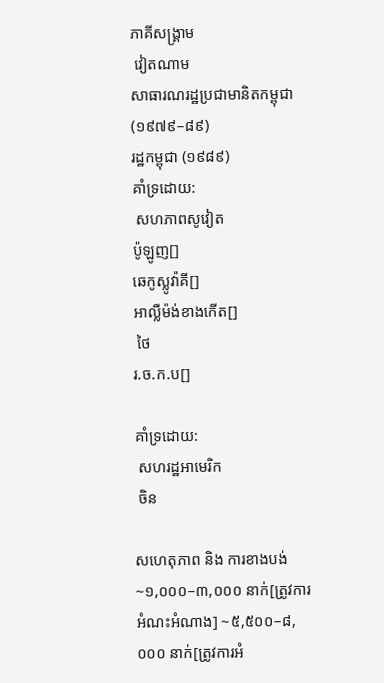ភាគីសង្គ្រាម
 វៀតណាម
សាធារណរដ្ឋប្រជាមានិតកម្ពុជា (១៩៧៩–៨៩)
រដ្ឋកម្ពុជា (១៩៨៩)
គាំទ្រដោយ:
 សហភាពសូវៀត
ប៉ូឡូញ[]
ឆេកូស្លូវ៉ាគី[]
អាល្លឺម៉ង់ខាងកើត[]
 ថៃ
រ.ច.ក.ប[]

គាំទ្រដោយ:
 សហរដ្ឋអាមេរិក
 ចិន

សហេតុភាព និង ការខាងបង់
~១,០០០–៣,០០០ នាក់[ត្រូវការអំណះអំណាង] ~៥,៥០០–៨,០០០ នាក់[ត្រូវការអំ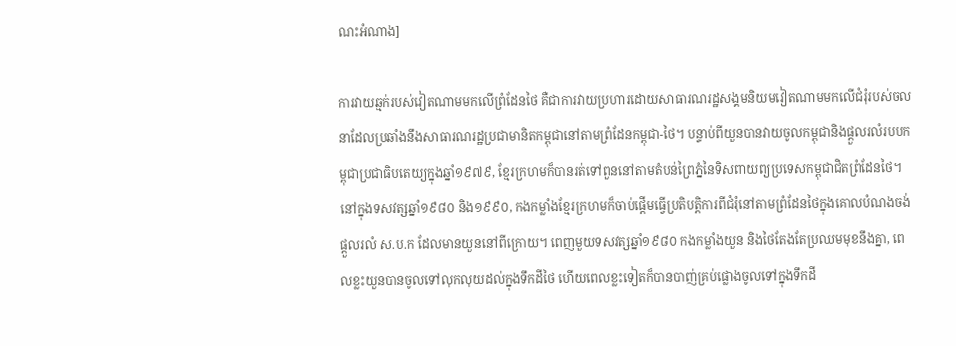ណះអំណាង]

ការវាយឆ្មក់របស់វៀតណាមមកលើព្រំដែនថៃ គឺជាការវាយប្រហារដោយសាធារណរដ្ឋសង្គមនិយមវៀតណាមមកលើជំរុំរបស់ចលនាដែលប្រឆាំងនឹងសាធារណរដ្ឋប្រជាមានិតកម្ពុជានៅតាមព្រំដែនកម្ពុជា‐ថៃ។ បន្ទាប់ពីយួនបានវាយចូលកម្ពុជានិងផ្តួលរលំរបបកម្ពុជាប្រជាធិបតេយ្យក្នុងឆ្នាំ១៩៧៩, ខ្មែរក្រហមក៏បានរត់ទៅពួននៅតាមតំបន់ព្រៃភ្នំនៃទិសពាយព្យប្រទេសកម្ពុជាជិតព្រំដែនថៃ។ នៅក្នុងទសវត្សឆ្នាំ១៩៨០ និង១៩៩០, កងកម្លាំងខ្មែរក្រហមក៏ចាប់ផ្តើមធ្វើប្រតិបត្តិការពីជំរុំនៅតាមព្រំដែនថៃក្នុងគោលបំណងចង់ផ្តួលរលំ ស.ប.ក ដែលមានយួននៅពីក្រោយ។ ពេញមួយទសវត្សឆ្នាំ១៩៨០ កងកម្លាំងយួន និងថៃតែងតែប្រឈមមុខនឹងគ្នា, ពេលខ្លះយួនបានចូលទៅលុកលុយដល់ក្នុងទឹកដីថៃ ហើយពេលខ្លះទៀតក៏បានបាញ់គ្រប់ផ្លោងចូលទៅក្នុងទឹកដី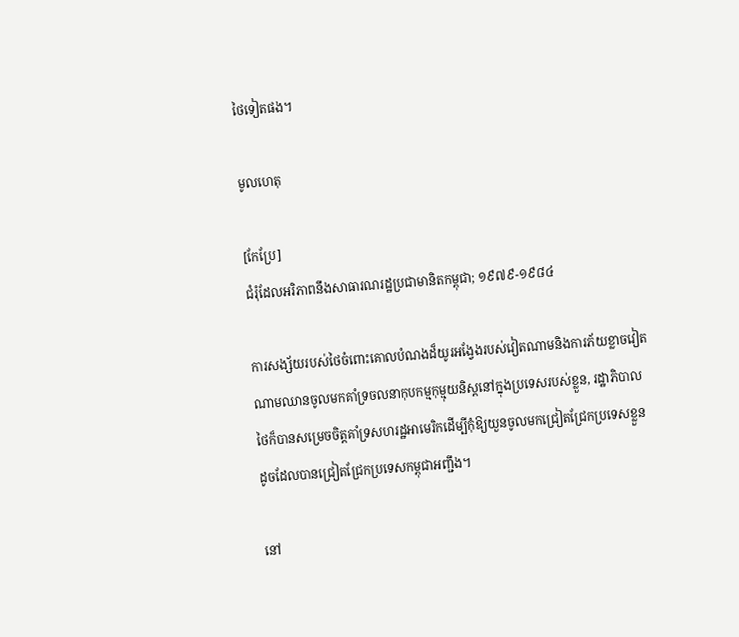ថៃទៀតផង។

មូលហេតុ

[កែប្រែ]
ជំរុំដែលអរិភាពនឹងសាធារណរដ្ឋប្រជាមានិតកម្ពុជា; ១៩៧៩-១៩៨៤

ការសង្ស័យរបស់ថៃចំពោះគោលបំណងដ៏យូរអង្វែងរបស់វៀតណាមនិងការភ័យខ្លាចវៀតណាមឈានចូលមកគាំទ្រចលនាកុបកម្មកុម្មុយនិស្តនៅក្នុងប្រទេសរបស់ខ្លួន, រដ្ឋាភិបាលថៃក៏បានសម្រេចចិត្តគាំទ្រសហរដ្ឋអាមេរិកដើម្បីកុំឱ្យយួនចូលមកជ្រៀតជ្រែកប្រទេសខ្លួន ដូចដែលបានជ្រៀតជ្រែកប្រទេសកម្ពុជាអញ្ជឹង។

នៅ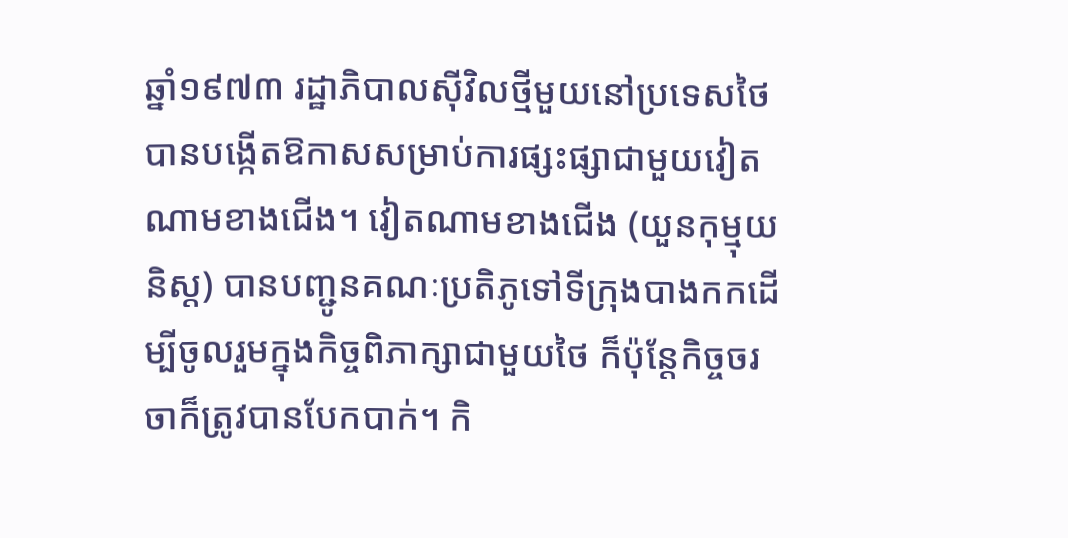ឆ្នាំ១៩៧៣ រដ្ឋាភិបាលស៊ីវិលថ្មីមួយនៅប្រទេសថៃបានបង្កើតឱកាសសម្រាប់ការផ្សះផ្សាជាមួយវៀតណាមខាងជើង។ វៀតណាមខាងជើង (យួនកុម្មុយនិស្ត) បានបញ្ជូនគណៈប្រតិភូទៅទីក្រុងបាងកកដើម្បីចូលរួមក្នុងកិច្ចពិភាក្សាជាមួយថៃ ក៏ប៉ុន្តែកិច្ចចរចាក៏ត្រូវបានបែកបាក់។ កិ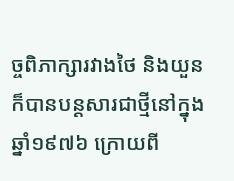ច្ចពិភាក្សារវាងថៃ និងយួនក៏បានបន្តសារជាថ្មីនៅក្នុងឆ្នាំ១៩៧៦ ក្រោយពី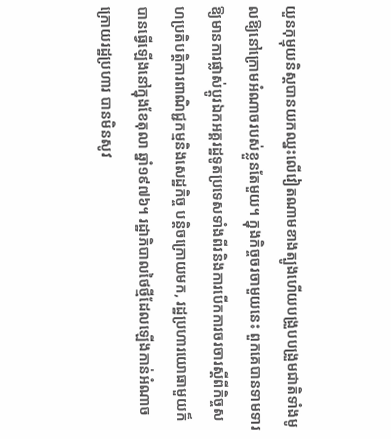យួនកុម្មុយនិស្តបានយកឈ្នះលើវៀតណាមខាងត្បូងហើយបង្រួបបង្រួមជាតិទាំងមូលឱ្យនៅក្រោមអំណាចរបស់ខ្លួនតែមួយ។ ក្នុងកិច្ចចរចាមួយនេះ ពួកគេបានទាមទារឱ្យមានការផ្លាស់ប្តូរឯកអគ្គរដ្ឋទូតប្រទេសទាំងពីរនិងការបើកការចរចារស្តីពីកិច្ចសហប្រតិបត្តិការពាណិជ្ជកម្មនិងសេដ្ឋកិច្ច បន្តិចក្រោយមក, រដ្ឋប្រហារយោធាមួយក៏បានធ្វើឡើងនៅក្នុងខែតុលា ឆ្នាំ១៩៧៦។ រដ្ឋាភិបាលថៃថ្មីដែលឡើងកាន់អំណាចក្រោយរដ្ឋប្រហារ បានមិនសូវ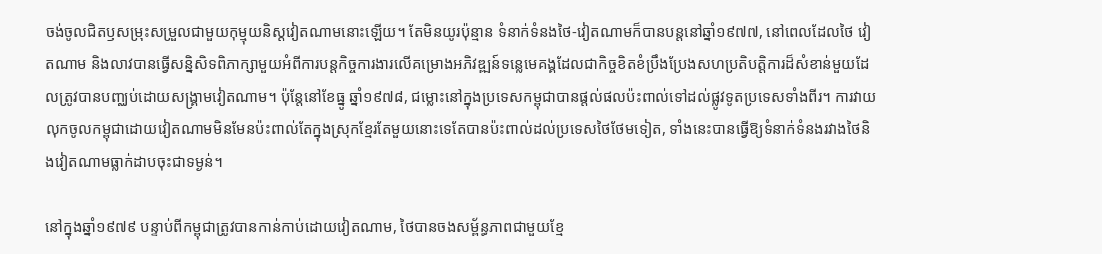ចង់ចូលជិតឫសម្រុះសម្រួលជាមួយកុម្មុយនិស្តវៀតណាមនោះឡើយ។ តែមិនយូរប៉ុន្មាន ទំនាក់ទំនងថៃ-វៀតណាមក៏បានបន្តនៅឆ្នាំ១៩៧៧, នៅពេលដែលថៃ វៀតណាម និងលាវបានធ្វើសន្និសិទពិភាក្សាមួយអំពីការបន្តកិច្ចការងារលើគម្រោងអភិវឌ្ឍន៍ទន្លេមេគង្គដែលជាកិច្ចខិតខំប្រឹងប្រែងសហប្រតិបត្តិការដ៏សំខាន់មួយដែលត្រូវបានបញ្ឈប់ដោយសង្គ្រាមវៀតណាម។ ប៉ុន្តែនៅខែធ្នូ ឆ្នាំ១៩៧៨, ជម្លោះនៅក្នុងប្រទេសកម្ពុជាបានផ្តល់ផលប៉ះពាល់ទៅដល់ផ្លូវទូតប្រទេសទាំងពីរ។ ការវាយលុកចូលកម្ពុជាដោយវៀតណាមមិនមែនប៉ះពាល់តែក្នុងស្រុកខ្មែរតែមួយនោះទេតែបានប៉ះពាល់ដល់ប្រទេសថៃថែមទៀត, ទាំងនេះបានធ្វើឱ្យទំនាក់ទំនងរវាងថៃនិងវៀតណាមធ្លាក់ដាបចុះជាទម្ងន់។

នៅក្នុងឆ្នាំ១៩៧៩ បន្ទាប់ពីកម្ពុជាត្រូវបានកាន់កាប់ដោយវៀតណាម, ថៃបានចងសម្ព័ន្ធភាពជាមួយខ្មែ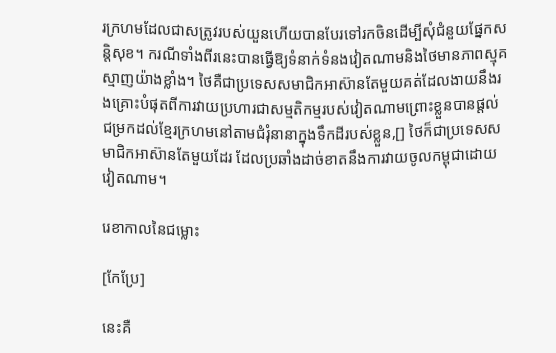រក្រហមដែលជាសត្រូវរបស់យួនហើយបានបែរទៅរកចិនដើម្បីសុំជំនួយផ្នែកសន្តិសុខ។ ករណីទាំងពីរនេះបានធ្វើឱ្យទំនាក់ទំនងវៀតណាមនិងថៃមានភាពស្មុគស្មាញយ៉ាងខ្លាំង។ ថៃគឺជាប្រទេសសមាជិកអាស៊ានតែមួយគត់ដែលងាយនឹងរងគ្រោះបំផុតពីការវាយប្រហារជាសម្មតិកម្មរបស់វៀតណាមព្រោះខ្លួនបានផ្តល់ជម្រកដល់ខ្មែរក្រហមនៅតាមជំរុំនានាក្នុងទឹកដីរបស់ខ្លួន,[] ថៃក៏ជាប្រទេសសមាជិកអាស៊ានតែមួយដែរ ដែលប្រឆាំងដាច់ខាតនឹងការវាយចូលកម្ពុជាដោយវៀតណាម។

រេខាកាលនៃជម្លោះ

[កែប្រែ]

នេះគឺ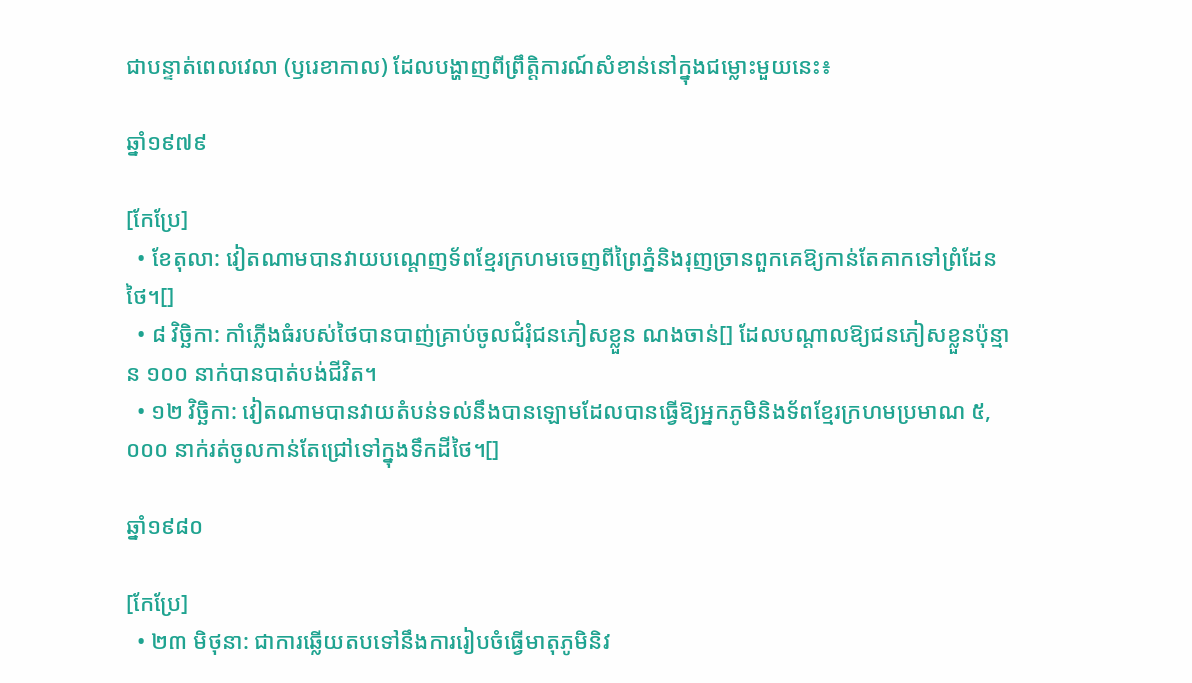ជាបន្ទាត់ពេលវេលា (ឫរេខាកាល) ដែលបង្ហាញពីព្រឹត្តិការណ៍សំខាន់នៅក្នុងជម្លោះមួយនេះ៖

ឆ្នាំ១៩៧៩

[កែប្រែ]
  • ខែតុលា: វៀតណាមបានវាយបណ្តេញទ័ពខ្មែរក្រហមចេញពីព្រៃភ្នំនិងរុញច្រានពួកគេឱ្យកាន់តែគាកទៅព្រំដែនថៃ។[]
  • ៨ វិច្ឆិកា: កាំភ្លើងធំរបស់ថៃបានបាញ់គ្រាប់ចូលជំរុំជនភៀសខ្លួន ណងចាន់[] ដែលបណ្តាលឱ្យជនភៀសខ្លួនប៉ុន្មាន ១០០ នាក់បានបាត់បង់ជីវិត។
  • ១២ វិច្ឆិកា: វៀតណាមបានវាយតំបន់ទល់នឹងបានឡោមដែលបានធ្វើឱ្យអ្នកភូមិនិងទ័ពខ្មែរក្រហមប្រមាណ ៥,០០០ នាក់រត់ចូលកាន់តែជ្រៅទៅក្នុងទឹកដីថៃ។[]

ឆ្នាំ១៩៨០

[កែប្រែ]
  • ២៣ មិថុនា: ជាការឆ្លើយតបទៅនឹងការរៀបចំធ្វើមាតុភូមិនិវ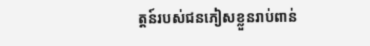ត្តន៍របស់ជនភៀសខ្លួនរាប់ពាន់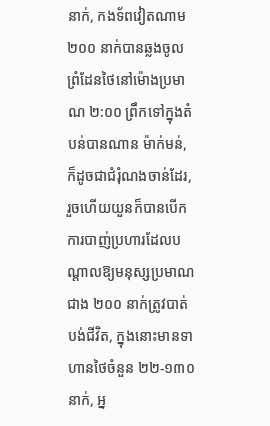នាក់, កងទ័ពវៀតណាម ២០០ នាក់បានឆ្លងចូលព្រំដែនថៃនៅម៉ោងប្រមាណ ២:០០ ព្រឹកទៅក្នុងតំបន់បានណាន ម៉ាក់មន់, ក៏ដូចជាជំរុំណងចាន់ដែរ, រួចហើយយួនក៏បានបើកការបាញ់ប្រហារដែលបណ្តាលឱ្យមនុស្សប្រមាណជាង ២០០ នាក់ត្រូវបាត់បង់ជីវិត, ក្នុងនោះមានទាហានថៃចំនួន ២២-១៣០ នាក់, អ្ន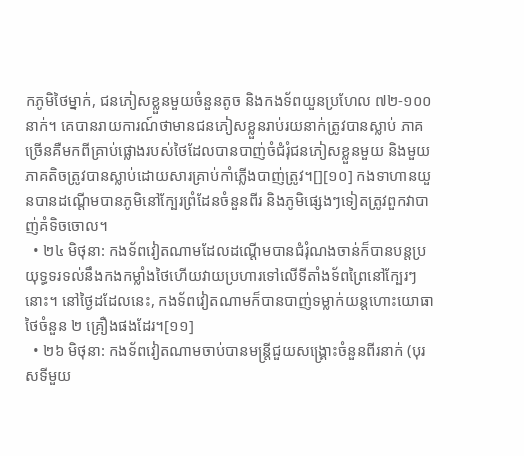កភូមិថៃម្នាក់, ជនភៀសខ្លួនមួយចំនួនតូច និងកងទ័ពយួនប្រហែល ៧២-១០០ នាក់។ គេបានរាយការណ៍ថាមានជនភៀសខ្លួនរាប់រយនាក់ត្រូវបានស្លាប់ ភាគច្រើនគឺមកពីគ្រាប់ផ្លោងរបស់ថៃដែលបានបាញ់ចំជំរុំជនភៀសខ្លួនមួយ និងមួយភាគតិចត្រូវបានស្លាប់ដោយសារគ្រាប់កាំភ្លើងបាញ់ត្រូវ។[][១០] កងទាហានយួនបានដណ្តើមបានភូមិនៅក្បែរព្រំដែនចំនួនពីរ និងភូមិផ្សេងៗទៀតត្រូវពួកវាបាញ់គំទិចចោល។
  • ២៤ មិថុនា: កងទ័ពវៀតណាមដែលដណ្តើមបានជំរុំណងចាន់ក៏បានបន្តប្រយុទ្ធទរទល់នឹងកងកម្លាំងថៃហើយវាយប្រហារទៅលើទីតាំងទ័ពព្រៃនៅក្បែរៗនោះ។ នៅថ្ងៃដដែលនេះ, កងទ័ពវៀតណាមក៏បានបាញ់ទម្លាក់យន្តហោះយោធាថៃចំនួន ២ គ្រឿងផងដែរ។[១១]
  • ២៦ មិថុនា: កងទ័ពវៀតណាមចាប់បានមន្រ្តីជួយសង្គ្រោះចំនួនពីរនាក់ (បុរសទីមួយ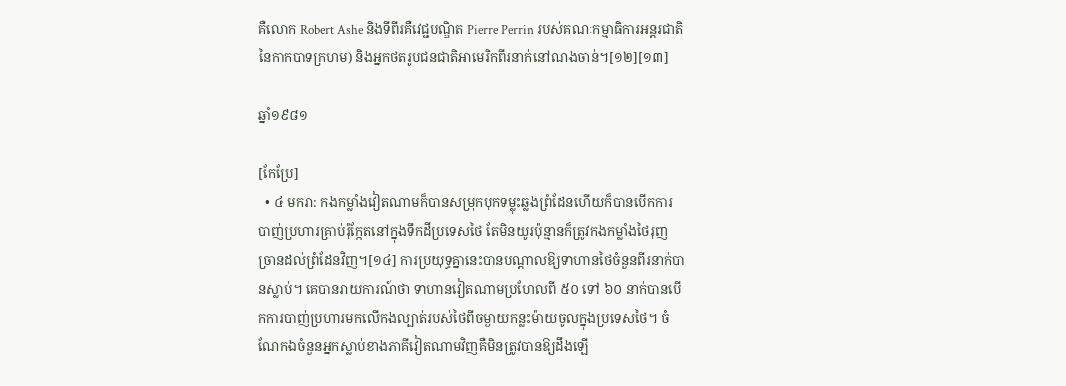គឺលោក Robert Ashe និងទីពីរគឺវេជ្ជបណ្ឌិត Pierre Perrin របស់គណៈកម្មាធិការអន្តរជាតិនៃកាកបាទក្រហម) និងអ្នកថតរូបជនជាតិអាមេរិកពីរនាក់នៅណងចាន់។[១២][១៣]

ឆ្នាំ១៩៨១

[កែប្រែ]
  • ៤ មករា: កងកម្លាំងវៀតណាមក៏បានសម្រុកបុកទម្លុះឆ្លងព្រំដែនហើយក៏បានបើកការបាញ់ប្រហារគ្រាប់រ៉ុក្កែតនៅក្នុងទឹកដីប្រទេសថៃ តែមិនយូរប៉ុន្មានក៏ត្រូវកងកម្លាំងថៃរុញច្រានដល់ព្រំដែនវិញ។[១៤] ការប្រយុទ្ធគ្នានេះបានបណ្តាលឱ្យទាហានថៃចំនួនពីរនាក់បានស្លាប់។ គេបានរាយការណ៍ថា ទាហានវៀតណាមប្រហែលពី ៥០ ទៅ ៦០ នាក់បានបើកការបាញ់ប្រហារមកលើកងល្បាត់របស់ថៃពីចម្ងាយកន្លះម៉ាយចូលក្នុងប្រទេសថៃ។ ចំណែកឯចំនួនអ្នកស្លាប់ខាងភាគីវៀតណាមវិញគឺមិនត្រូវបានឱ្យដឹងឡើ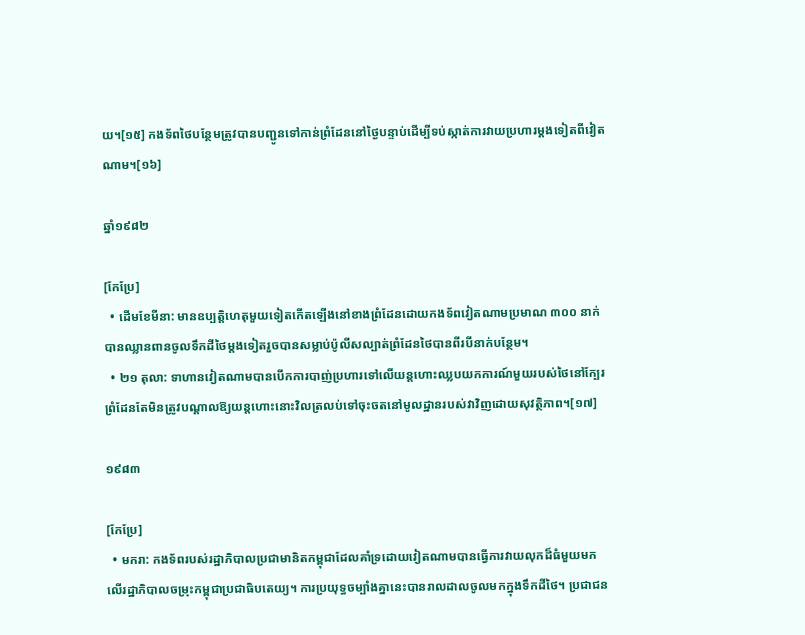យ។[១៥] កងទ័ពថៃបន្ថែមត្រូវបានបញ្ជូនទៅកាន់ព្រំដែននៅថ្ងៃបន្ទាប់ដើម្បីទប់ស្កាត់ការវាយប្រហារម្តងទៀតពីវៀតណាម។[១៦]

ឆ្នាំ១៩៨២

[កែប្រែ]
  • ដើមខែមីនា: មានឧប្បត្តិហេតុមួយទៀតកើតឡើងនៅខាងព្រំដែនដោយកងទ័ពវៀតណាមប្រមាណ ៣០០ នាក់បានឈ្លានពានចូលទឹកដីថៃម្តងទៀតរួចបានសម្លាប់ប៉ូលីសល្បាត់ព្រំដែនថៃបានពីរបីនាក់បន្ថែម។
  • ២១ តុលា: ទាហានវៀតណាមបានបើកការបាញ់ប្រហារទៅលើយន្តហោះឈ្លបយកការណ៍មួយរបស់ថៃនៅក្បែរព្រំដែនតែមិនត្រូវបណ្តាលឱ្យយន្តហោះនោះវិលត្រលប់ទៅចុះចតនៅមូលដ្ឋានរបស់វាវិញដោយសុវត្ថិភាព។[១៧]

១៩៨៣

[កែប្រែ]
  • មករា: កងទ័ពរបស់រដ្ឋាភិបាលប្រជាមានិតកម្ពុជាដែលគាំទ្រដោយវៀតណាមបានធ្វើការវាយលុកដ៏ធំមួយមកលើរដ្ឋាភិបាលចម្រុះកម្ពុជាប្រជាធិបតេយ្យ។ ការប្រយុទ្ធចម្បាំងគ្នានេះបានរាលដាលចូលមកក្នុងទឹកដីថៃ។ ប្រជាជន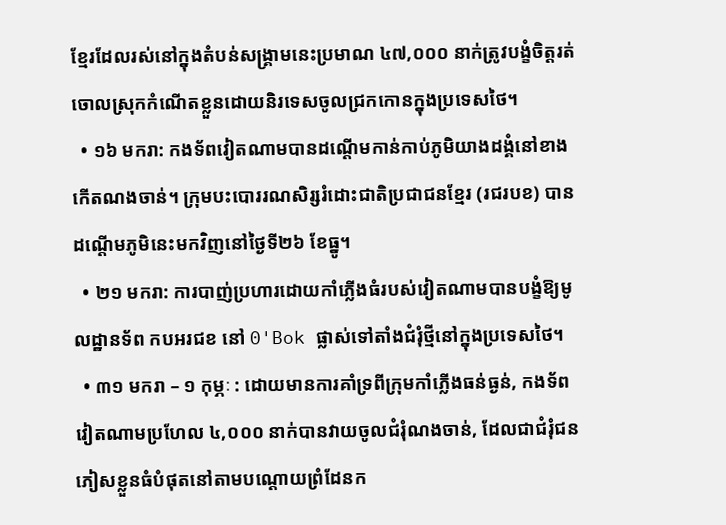ខ្មែរដែលរស់នៅក្នុងតំបន់សង្គ្រាមនេះប្រមាណ ៤៧,០០០ នាក់ត្រូវបង្ខំចិត្តរត់ចោលស្រុកកំណើតខ្លួនដោយនិរទេសចូលជ្រកកោនក្នុងប្រទេសថៃ។
  • ១៦ មករា: កងទ័ពវៀតណាមបានដណ្តើមកាន់កាប់ភូមិយាងដង្គំនៅខាងកើតណងចាន់។ ក្រុមបះបោររណសិរ្សរំដោះជាតិប្រជាជនខ្មែរ (រជរបខ) បានដណ្តើមភូមិនេះមកវិញនៅថ្ងៃទី២៦ ខែធ្នូ។
  • ២១ មករា: ការបាញ់ប្រហារដោយកាំភ្លើងធំរបស់វៀតណាមបានបង្ខំឱ្យមូលដ្ឋានទ័ព កបអរជខ នៅ 0'Bok ផ្លាស់ទៅតាំងជំរុំថ្មីនៅក្នុងប្រទេសថៃ។
  • ៣១ មករា – ១ កុម្ភៈ : ដោយមានការគាំទ្រពីក្រុមកាំភ្លើងធន់ធ្ងន់, កងទ័ពវៀតណាមប្រហែល ៤,០០០ នាក់បានវាយចូលជំរុំណងចាន់, ដែលជាជំរុំជនភៀសខ្លួនធំបំផុតនៅតាមបណ្តោយព្រំដែនក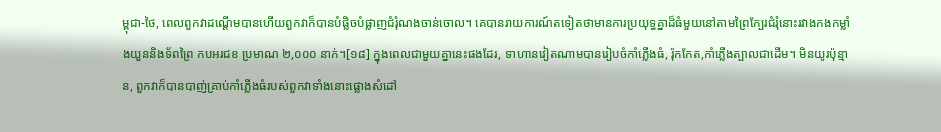ម្ពុជា-ថៃ, ពេលពួកវាដណ្តើមបានហើយពួកវាក៏បានបំផ្លិចបំផ្លាញជំរុំណងចាន់ចោល។ គេបានរាយការណ៍តទៀតថាមានការប្រយុទ្ធគ្នាដ៏ធំមួយនៅតាមព្រៃក្បែរជំរុំនោះរវាងកងកម្លាំងយួននិងទ័ពព្រៃ កបអរជខ ប្រមាណ ២,០០០ នាក់។[១៨] ក្នុងពេលជាមួយគ្នានេះផងដែរ, ទាហានវៀតណាមបានរៀបចំកាំភ្លើងធំ, រ៉ុកកែត,កាំភ្លើងត្បាលជាដើម។ មិនយូរប៉ុន្មាន, ពួកវាក៏បានបាញ់គ្រាប់កាំភ្លើងធំរបស់ពួកវាទាំងនោះផ្លោងសំដៅ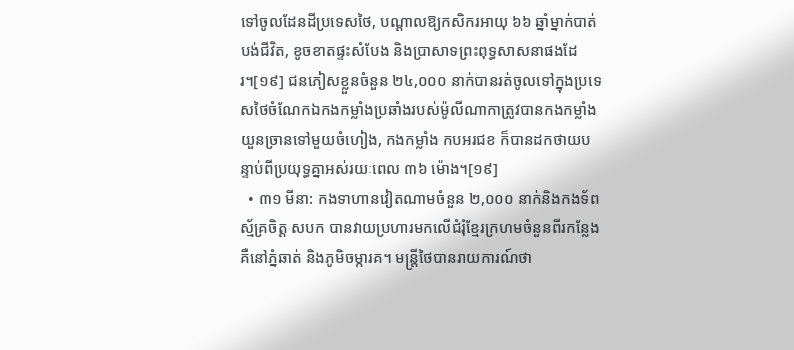ទៅចូលដែនដីប្រទេសថៃ, បណ្តាលឱ្យកសិករអាយុ ៦៦ ឆ្នាំម្នាក់បាត់បង់ជីវិត, ខូចខាតផ្ទះសំបែង និងប្រាសាទព្រះពុទ្ធសាសនាផងដែរ។[១៩] ជនភៀសខ្លួនចំនួន ២៤,០០០ នាក់បានរត់ចូលទៅក្នុងប្រទេសថៃចំណែកឯកងកម្លាំងប្រឆាំងរបស់ម៉ូលីណាកាត្រូវបានកងកម្លាំងយួនច្រានទៅមួយចំហៀង, កងកម្លាំង កបអរជខ ក៏បានដកថាយបន្ទាប់ពីប្រយុទ្ធគ្នាអស់រយៈពេល ៣៦ ម៉ោង។[១៩]
  • ៣១ មីនា: កងទាហានវៀតណាមចំនួន ២,០០០ នាក់និងកងទ័ពស្ម័គ្រចិត្ត សបក បានវាយប្រហារមកលើជំរុំខ្មែរក្រហមចំនួនពីរកន្លែងគឺនៅភ្នំឆាត់ និងភូមិចម្ការគ។ មន្រ្តីថៃបានរាយការណ៍ថា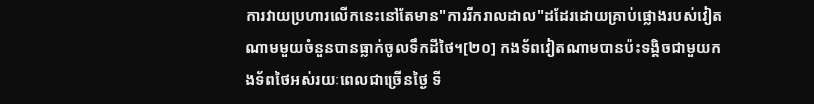ការវាយប្រហារលើកនេះនៅតែមាន"ការរីករាលដាល"ដដែរដោយគ្រាប់ផ្លោងរបស់វៀតណាមមួយចំនួនបានធ្លាក់ចូលទឹកដីថៃ។[២០] កងទ័ពវៀតណាមបានប៉ះទង្គិចជាមួយកងទ័ពថៃអស់រយៈពេលជាច្រើនថ្ងៃ ទី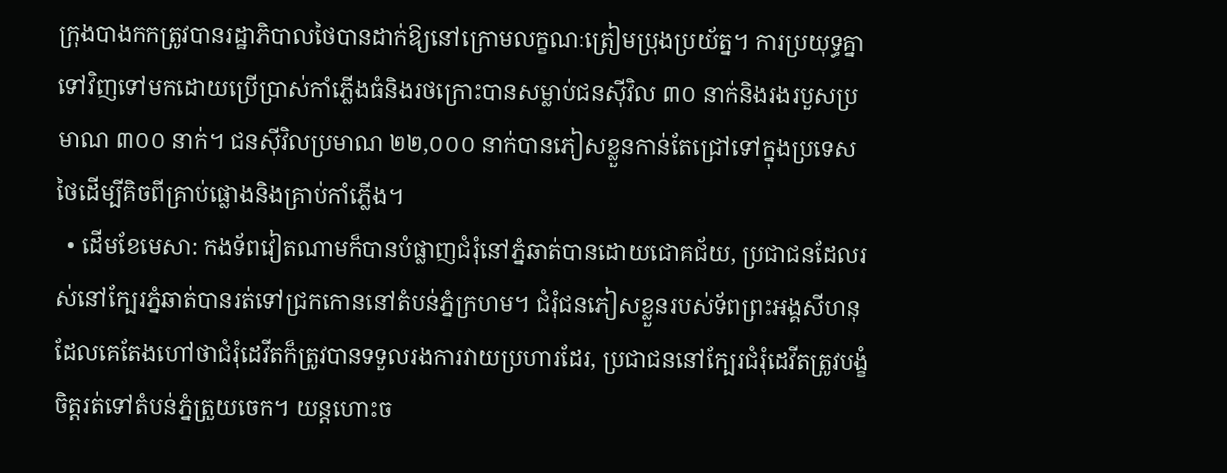ក្រុងបាងកកត្រូវបានរដ្ឋាភិបាលថៃបានដាក់ឱ្យនៅក្រោមលក្ខណៈត្រៀមប្រុងប្រយ័ត្ន។ ការប្រយុទ្ធគ្នាទៅវិញទៅមកដោយប្រើប្រាស់កាំភ្លើងធំនិងរថក្រោះបានសម្លាប់ជនស៊ីវិល ៣០ នាក់និងរងរបួសប្រមាណ ៣០០ នាក់។ ជនស៊ីវិលប្រមាណ ២២,០០០ នាក់បានភៀសខ្លួនកាន់តែជ្រៅទៅក្នុងប្រទេសថៃដើម្បីគិចពីគ្រាប់ផ្លោងនិងគ្រាប់កាំភ្លើង។
  • ដើមខែមេសា: កងទ័ពវៀតណាមក៏បានបំផ្លាញជំរុំនៅភ្នំឆាត់បានដោយជោគជ័យ, ប្រជាជនដែលរស់នៅក្បែរភ្នំឆាត់បានរត់ទៅជ្រកកោននៅតំបន់ភ្នំក្រហម។ ជំរុំជនភៀសខ្លួនរបស់ទ័ពព្រះអង្គសីហនុដែលគេតែងហៅថាជំរុំដេវីតក៏ត្រូវបានទទួលរងការវាយប្រហារដែរ, ប្រជាជននៅក្បែរជំរុំដេវីតត្រូវបង្ខំចិត្តរត់ទៅតំបន់ភ្នំត្រួយចេក។ យន្តហោះច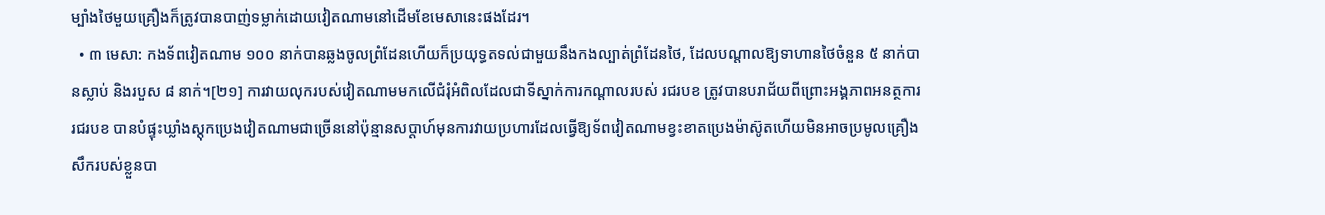ម្បាំងថៃមួយគ្រឿងក៏ត្រូវបានបាញ់ទម្លាក់ដោយវៀតណាមនៅដើមខែមេសានេះផងដែរ។
  • ៣ មេសា: កងទ័ពវៀតណាម ១០០ នាក់បានឆ្លងចូលព្រំដែនហើយក៏ប្រយុទ្ធតទល់ជាមួយនឹងកងល្បាត់ព្រំដែនថៃ, ដែលបណ្តាលឱ្យទាហានថៃចំនួន ៥ នាក់បានស្លាប់ និងរបួស ៨ នាក់។[២១] ការវាយលុករបស់វៀតណាមមកលើជំរុំអំពិលដែលជាទីស្នាក់ការកណ្តាលរបស់ រជរបខ ត្រូវបានបរាជ័យពីព្រោះអង្គភាពអនត្ថការ រជរបខ បានបំផ្ទុះឃ្លាំងស្តុកប្រេងវៀតណាមជាច្រើននៅប៉ុន្មានសប្តាហ៍មុនការវាយប្រហារដែលធ្វើឱ្យទ័ពវៀតណាមខ្វះខាតប្រេងម៉ាស៊ូតហើយមិនអាចប្រមូលគ្រឿងសឹករបស់ខ្លួនបា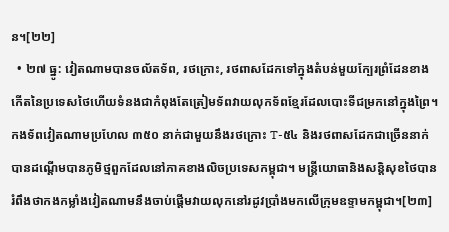ន។[២២]
  • ២៧ ធ្នូ: វៀតណាមបានចល័តទ័ព, រថក្រោះ, រថពាសដែកទៅក្នុងតំបន់មួយក្បែរព្រំដែនខាងកើតនៃប្រទេសថៃហើយទំនងជាកំពុងតែត្រៀមទ័ពវាយលុកទ័ពខ្មែរដែលបោះទីជម្រកនៅក្នុងព្រៃ។ កងទ័ពវៀតណាមប្រហែល ៣៥០ នាក់ជាមួយនឹងរថក្រោះ T-៥៤ និងរថពាសដែកជាច្រើននាក់បានដណ្តើមបានភូមិថ្មពួកដែលនៅភាគខាងលិចប្រទេសកម្ពុជា។ មន្ត្រីយោធានិងសន្តិសុខថៃបានរំពឹងថាកងកម្លាំងវៀតណាមនឹងចាប់ផ្តើមវាយលុកនៅរដូវប្រាំងមកលើក្រុមឧទ្ទាមកម្ពុជា។[២៣]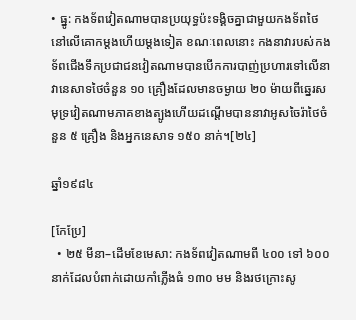• ធ្នូ: កងទ័ពវៀតណាមបានប្រយុទ្ធប៉ះទង្គិចគ្នាជាមួយកងទ័ពថៃនៅលើគោកម្តងហើយម្តងទៀត ខណៈពេលនោះ កងនាវារបស់កងទ័ពជើងទឹកប្រជាជនវៀតណាមបានបើកការបាញ់ប្រហារទៅលើនាវានេសាទថៃចំនួន ១០ គ្រឿងដែលមានចម្ងាយ ២០ ម៉ាយពីឆ្នេរសមុទ្រវៀតណាមភាគខាងត្បូងហើយដណ្តើមបាននាវាអូសចៃរ៉ាថៃចំនួន ៥ គ្រឿង និងអ្នកនេសាទ ១៥០ នាក់។[២៤]

ឆ្នាំ១៩៨៤

[កែប្រែ]
  • ២៥ មីនា–ដើមខែមេសា: កងទ័ពវៀតណាមពី ៤០០ ទៅ ៦០០ នាក់ដែលបំពាក់ដោយកាំភ្លើងធំ ១៣០ មម និងរថក្រោះសូ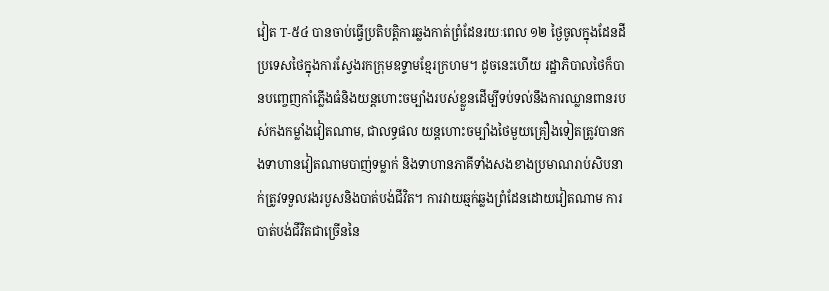វៀត T-៥៤ បានចាប់ធ្វើប្រតិបត្តិការឆ្លងកាត់ព្រំដែនរយៈពេល ១២ ថ្ងៃចូលក្នុងដែនដីប្រទេសថៃក្នុងការស្វែងរកក្រុមឧទ្ទាមខ្មែរក្រហម។ ដូចនេះហើយ រដ្ឋាភិបាលថៃក៏បានបញ្ចេញកាំភ្លើងធំនិងយន្តហោះចម្បាំងរបស់ខ្លួនដើម្បីទប់ទល់នឹងការឈ្លានពានរបស់កងកម្លាំងវៀតណាម, ជាលទ្ធផល យន្តហោះចម្បាំងថៃមួយគ្រឿងទៀតត្រូវបានកងទាហានវៀតណាមបាញ់ទម្លាក់ និងទាហានភាគីទាំងសងខាងប្រមាណរាប់សិបនាក់ត្រូវទទួលរងរបួសនិងបាត់បង់ជីវិត។ ការវាយឆ្មក់ឆ្លងព្រំដែនដោយវៀតណាម ការបាត់បង់ជីវិតជាច្រើននៃ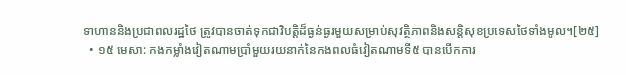ទាហាននិងប្រជាពលរដ្ឋថៃ ត្រូវបានចាត់ទុកជាវិបត្តិដ៏ធ្ងន់ធ្ងរមួយសម្រាប់សុវត្ថិភាពនិងសន្តិសុខប្រទេសថៃទាំងមូល។[២៥]
  • ១៥ មេសា: កងកម្លាំងវៀតណាមប្រាំមួយរយនាក់នៃកងពលធំវៀតណាមទី៥ បានបើកការ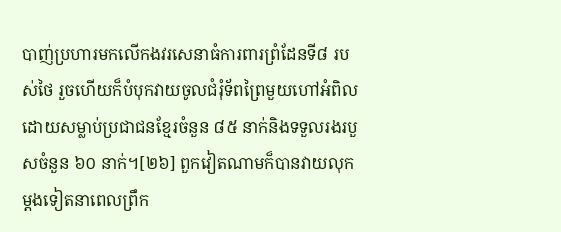បាញ់ប្រហារមកលើកងវរសេនាធំការពារព្រំដែនទី៨ របស់ថៃ រួចហើយក៏បំបុកវាយចូលជំរុំទ័ពព្រៃមួយហៅអំពិលដោយសម្លាប់ប្រជាជនខ្មែរចំនួន ៨៥ នាក់និងទទួលរងរបួសចំនួន ៦០ នាក់។[២៦] ពួកវៀតណាមក៏បានវាយលុកម្តងទៀតនាពេលព្រឹក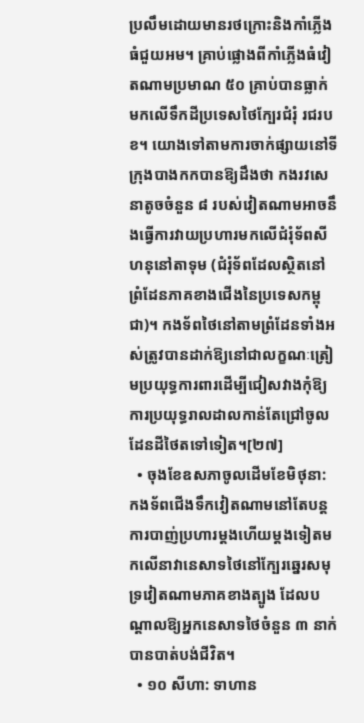ប្រលឹមដោយមានរថក្រោះនិងកាំភ្លើងធំជួយអម។ គ្រាប់ផ្លោងពីកាំភ្លើងធំវៀតណាមប្រមាណ ៥០ គ្រាប់បានធ្លាក់មកលើទឹកដីប្រទេសថៃក្បែរជំរុំ រជរបខ។ យោងទៅតាមការចាក់ផ្សាយនៅទីក្រុងបាងកកបានឱ្យដឹងថា កងរវសេនាតូចចំនួន ៨ របស់វៀតណាមអាចនឹងធ្វើការវាយប្រហារមកលើជំរុំទ័ពសីហនុនៅតាទុម (ជំរុំទ័ពដែលស្ថិតនៅព្រំដែនភាគខាងជើងនៃប្រទេសកម្ពុជា)។ កងទ័ពថៃនៅតាមព្រំដែនទាំងអស់ត្រូវបានដាក់ឱ្យនៅជាលក្ខណៈត្រៀមប្រយុទ្ធការពារដើម្បីជៀសវាងកុំឱ្យការប្រយុទ្ធរាលដាលកាន់តែជ្រៅចូលដែនដីថៃតទៅទៀត។[២៧]
  • ចុងខែឧសភាចូលដើមខែមិថុនា: កងទ័ពជើងទឹកវៀតណាមនៅតែបន្តការបាញ់ប្រហារម្តងហើយម្តងទៀតមកលើនាវានេសាទថៃនៅក្បែរឆ្នេរសមុទ្រវៀតណាមភាគខាងត្បូង ដែលបណ្តាលឱ្យអ្នកនេសាទថៃចំនួន ៣ នាក់បានបាត់បង់ជីវិត។
  • ១០ សីហា: ទាហាន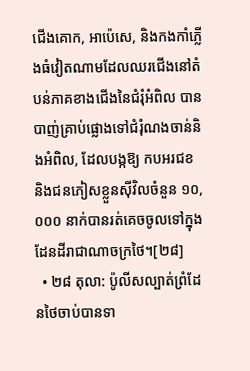ជើងគោក, អាប៉េសេ, និងកងកាំភ្លើងធំវៀតណាមដែលឈរជើងនៅតំបន់ភាគខាងជើងនៃជំរុំអំពិល បានបាញ់គ្រាប់ផ្លោងទៅជំរុំណងចាន់និងអំពិល, ដែលបង្កឱ្យ កបអរជខ និងជនភៀសខ្លួនស៊ីវិលចំនួន ១០,០០០ នាក់បានរត់គេចចូលទៅក្នុងដែនដីរាជាណាចក្រថៃ។[២៨]
  • ២៨ តុលា: ប៉ូលីសល្បាត់ព្រំដែនថៃចាប់បានទា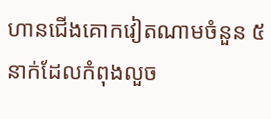ហានជើងគោកវៀតណាមចំនួន ៥ នាក់ដែលកំពុងលួច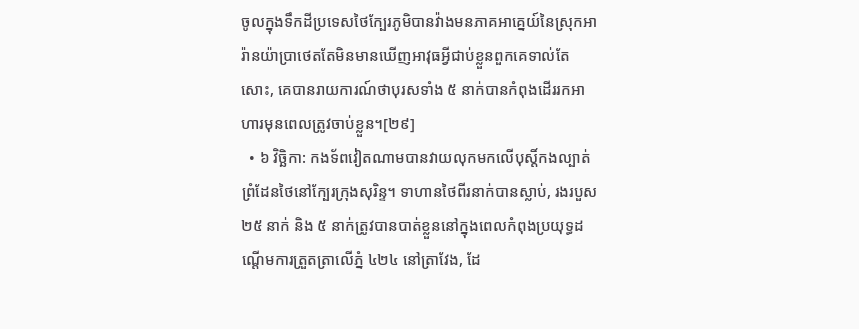ចូលក្នុងទឹកដីប្រទេសថៃក្បែរភូមិបានវ៉ាងមនភាគអាគ្នេយ៍នៃស្រុកអារ៉ានយ៉ាប្រាថេតតែមិនមានឃើញអាវុធអ្វីជាប់ខ្លួនពួកគេទាល់តែសោះ, គេបានរាយការណ៍ថាបុរសទាំង ៥ នាក់បានកំពុងដើររកអាហារមុនពេលត្រូវចាប់ខ្លួន។[២៩]
  • ៦ វិច្ឆិកា: កងទ័ពវៀតណាមបានវាយលុកមកលើបុស្តិ៍កងល្បាត់ព្រំដែនថៃនៅក្បែរក្រុងសុរិន្ទ។ ទាហានថៃពីរនាក់បានស្លាប់, រងរបួស ២៥ នាក់ និង ៥ នាក់ត្រូវបានបាត់ខ្លួននៅក្នុងពេលកំពុងប្រយុទ្ធដណ្តើមការត្រួតត្រាលើភ្នំ ៤២៤ នៅត្រាវែង, ដែ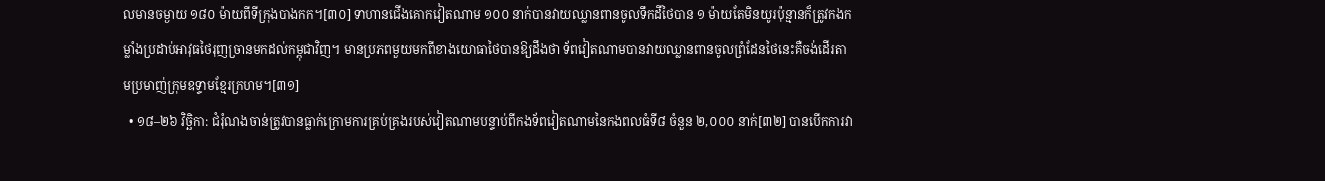លមានចម្ងាយ ១៨០ ម៉ាយពីទីក្រុងបាងកក។[៣០] ទាហានជើងគោកវៀតណាម ១០០ នាក់បានវាយឈ្លានពានចូលទឹកដីថៃបាន ១ ម៉ាយតែមិនយូរប៉ុន្មានក៏ត្រូវកងកម្លាំងប្រដាប់អាវុធថៃរុញច្រានមកដល់កម្ពុជាវិញ។ មានប្រភពមួយមកពីខាងយោធាថៃបានឱ្យដឹងថា ទ័ពវៀតណាមបានវាយឈ្លានពានចូលព្រំដែនថៃនេះគឺចង់ដើរតាមប្រមាញ់ក្រុមឧទ្ទាមខ្មែរក្រហម។[៣១]
  • ១៨–២៦ វិច្ឆិកា: ជំរុំណងចាន់ត្រូវបានធ្លាក់ក្រោមការគ្រប់គ្រងរបស់វៀតណាមបន្ទាប់ពីកងទ័ពវៀតណាមនៃកងពលធំទី៨ ចំនួន ២,០០០ នាក់[៣២] បានបើកការវា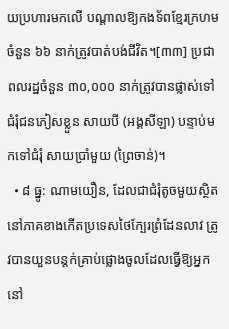យប្រហារមកលើ បណ្តាលឱ្យកងទ័ពខ្មែរក្រហមចំនួន ៦៦ នាក់ត្រូវបាត់បង់ជីវិត។[៣៣] ប្រជាពលរដ្ឋចំនួន ៣០,០០០ នាក់ត្រូវបានផ្លាស់ទៅជំរុំជនភៀសខ្លួន សាយបី (អង្គសីឡា) បន្ទាប់មកទៅជំរុំ សាយប្រាំមួយ (ព្រៃចាន់)។
  • ៨ ធ្នូ: ណាមយឿន, ដែលជាជំរុំតូចមួយស្ថិតនៅភាគខាងកើតប្រទេសថៃក្បែរព្រំដែនលាវ ត្រូវបានយួនបន្តក់គ្រាប់ផ្លោងចូលដែលធ្វើឱ្យអ្នកនៅ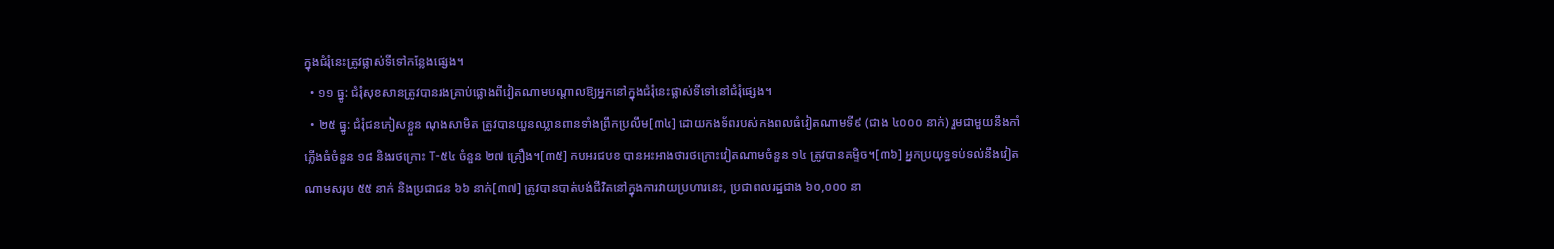ក្នុងជំរុំនេះត្រូវផ្លាស់ទីទៅកន្លែងផ្សេង។
  • ១១ ធ្នូ: ជំរុំសុខសានត្រូវបានរងគ្រាប់ផ្លោងពីវៀតណាមបណ្តាលឱ្យអ្នកនៅក្នុងជំរុំនេះផ្លាស់ទីទៅនៅជំរុំផ្សេង។
  • ២៥ ធ្នូ: ជំរុំជនភៀសខ្លួន ណុងសាមិត ត្រូវបានយួនឈ្លានពានទាំងព្រឹកប្រលឹម[៣៤] ដោយកងទ័ពរបស់កងពលធំវៀតណាមទី៩ (ជាង ៤០០០ នាក់) រួមជាមួយនឹងកាំភ្លើងធំចំនួន ១៨ និងរថក្រោះ T-៥៤ ចំនួន ២៧ គ្រឿង។[៣៥] កបអរជបខ បានអះអាងថារថក្រោះវៀតណាមចំនួន ១៤ ត្រូវបានគម្ទិច។[៣៦] អ្នកប្រយុទ្ធទប់ទល់នឹងវៀតណាមសរុប ៥៥ នាក់ និងប្រជាជន ៦៦ នាក់[៣៧] ត្រូវបានបាត់បង់ជីវិតនៅក្នុងការវាយប្រហារនេះ, ប្រជាពលរដ្ឋជាង ៦០,០០០ នា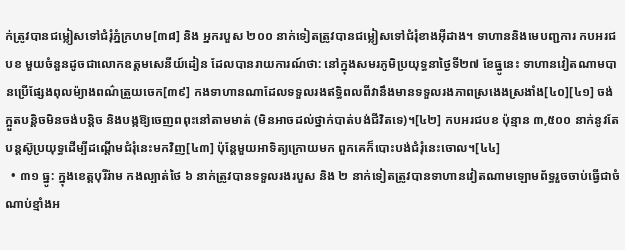ក់ត្រូវបានជម្លៀសទៅជំរុំភ្នំក្រហម[៣៨] និង អ្នករបួស ២០០ នាក់ទៀតត្រូវបានជម្លៀសទៅជំរុំខាងអ៊ីដាង។ ទាហាននិងមេបញ្ជការ កបអរជបខ មួយចំនួនដូចជាលោកឧត្តមសេនីយ៍ដៀន ដែលបានរាយការណ៍ថា: នៅក្នុងសមរភូមិប្រយុទ្ធនាថ្ងៃទី២៧ ខែធ្នូនេះ ទាហានវៀតណាមបានប្រើផ្សែងពុលម៉្យាងពណ៌ត្រួយចេក[៣៩] កងទាហានណាដែលទទួលរងឥទ្ធិពលពីវានឹងមានទទួលរងភាពស្រងេងស្រងាំង[៤០][៤១] ចង់ក្អួតបន្តិចមិនចង់បន្តិច និងបង្កឱ្យចេញពពុះនៅតាមមាត់ (មិនអាចដល់ថ្នាក់បាត់បង់ជីវិតទេ)។[៤២] កបអរជបខ ប៉ុន្មាន ៣,៥០០ នាក់នូវតែបន្តស៊ូប្រយុទ្ធដើម្បីដណ្តើមជំរុំនេះមកវិញ[៤៣] ប៉ុន្តែមួយអាទិត្យក្រោយមក ពួកគេក៏បោះបង់ជំរុំនេះចោល។[៤៤]
  • ៣១ ធ្នូ: ក្នុងខេត្តបុរីរ៉ាម កងល្បាត់ថៃ ៦ នាក់ត្រូវបានទទួលរងរបួស និង ២ នាក់ទៀតត្រូវបានទាហានវៀតណាមឡោមព័ទ្ធរួចចាប់ធ្វើជាចំណាប់ខ្មាំងអ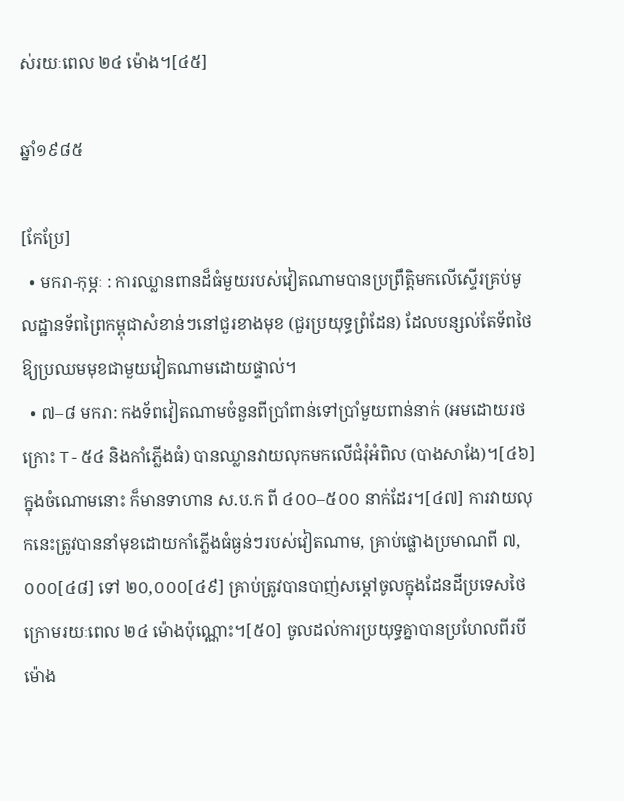ស់រយៈពេល ២៤ ម៉ោង។[៤៥]

ឆ្នាំ១៩៨៥

[កែប្រែ]
  • មករា-កុម្ភៈ : ការឈ្លានពានដ៏ធំមួយរបស់វៀតណាមបានប្រព្រឹត្តិមកលើស្ទើរគ្រប់មូលដ្ឋានទ័ពព្រៃកម្ពុជាសំខាន់ៗនៅជួរខាងមុខ (ជួរប្រយុទ្ធព្រំដែន) ដែលបន្សល់តែទ័ពថៃឱ្យប្រឈមមុខជាមួយវៀតណាមដោយផ្ទាល់។
  • ៧–៨ មករា: កងទ័ពវៀតណាមចំនួនពីប្រាំពាន់ទៅប្រាំមួយពាន់នាក់ (អមដោយរថក្រោះ T-៥៤ និងកាំភ្លើងធំ) បានឈ្លានវាយលុកមកលើជំរុំអំពិល (បាងសាងែ)។[៤៦] ក្នុងចំណោមនោះ ក៏មានទាហាន ស.ប.ក ពី ៤០០–៥០០ នាក់ដែរ។[៤៧] ការវាយលុកនេះត្រូវបាននាំមុខដោយកាំភ្លើងធំធ្ងន់ៗរបស់វៀតណាម, គ្រាប់ផ្លោងប្រមាណពី ៧,០០០[៤៨] ទៅ ២០,០០០[៤៩] គ្រាប់ត្រូវបានបាញ់សម្តៅចូលក្នុងដែនដីប្រទេសថៃក្រោមរយៈពេល ២៤ ម៉ោងប៉ុណ្ណោះ។[៥០] ចូលដល់ការប្រយុទ្ធគ្នាបានប្រហែលពីរបីម៉ោង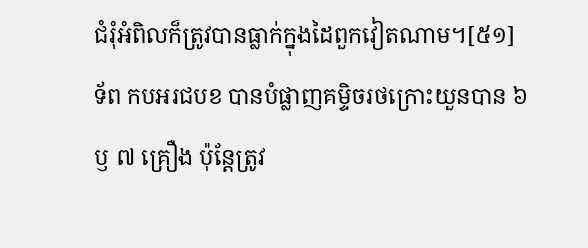ជំរុំអំពិលក៏ត្រូវបានធ្លាក់ក្នុងដៃពួកវៀតណាម។[៥១] ទ័ព កបអរជបខ បានបំផ្លាញគម្ទិចរថក្រោះយួនបាន ៦ ឫ ៧ គ្រឿង ប៉ុន្តែត្រូវ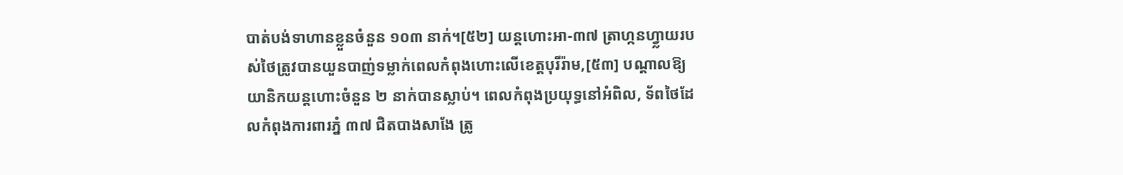បាត់បង់ទាហានខ្លួនចំនួន ១០៣ នាក់។[៥២] យន្តហោះអា-៣៧ ត្រាហ្កនហ្វ្លាយរបស់ថៃត្រូវបានយួនបាញ់ទម្លាក់ពេលកំពុងហោះលើខេត្តបុរីរ៉ាម,[៥៣] បណ្តាលឱ្យយានិកយន្តហោះចំនួន ២ នាក់បានស្លាប់។ ពេលកំពុងប្រយុទ្ធនៅអំពិល, ទ័ពថៃដែលកំពុងការពារភ្នំ ៣៧ ជិតបាងសាងែ ត្រូ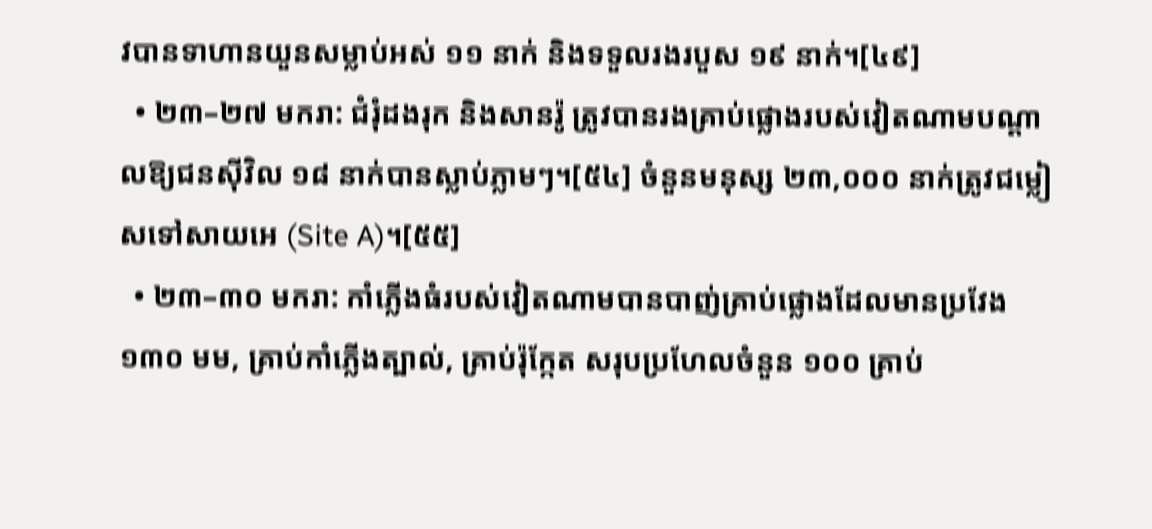វបានទាហានយួនសម្លាប់អស់ ១១ នាក់ និងទទួលរងរបួស ១៩ នាក់។[៤៩]
  • ២៣–២៧ មករា: ជំរុំដងរុក និងសានរ៉ូ ត្រូវបានរងគ្រាប់ផ្លោងរបស់វៀតណាមបណ្តាលឱ្យជនស៊ីវិល ១៨ នាក់បានស្លាប់ភ្លាមៗ។[៥៤] ចំនួនមនុស្ស ២៣,០០០ នាក់ត្រូវជម្លៀសទៅសាយអេ (Site A)។[៥៥]
  • ២៣–៣០ មករា: កាំភ្លើងធំរបស់វៀតណាមបានបាញ់គ្រាប់ផ្លោងដែលមានប្រវែង ១៣០ មម, គ្រាប់កាំភ្លើងត្បាល់, គ្រាប់រ៉ុក្កែត សរុបប្រហែលចំនួន ១០០ គ្រាប់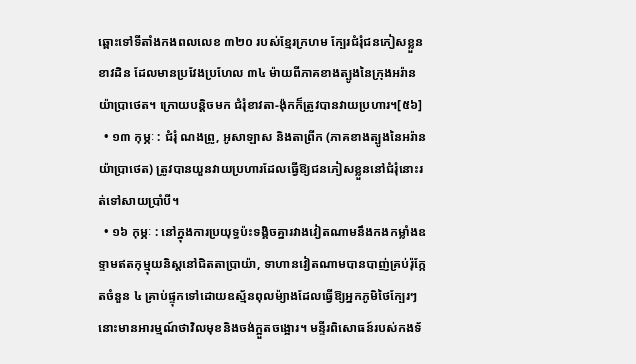ឆ្ពោះទៅទីតាំងកងពលលេខ ៣២០ របស់ខ្មែរក្រហម ក្បែរជំរុំជនភៀសខ្លួន ខាវដិន ដែលមានប្រវែងប្រហែល ៣៤ ម៉ាយពីភាគខាងត្បូងនៃក្រុងអរ៉ានយ៉ាប្រាថេត។ ក្រោយបន្តិចមក ជំរុំខាវតា-ង៉ុកក៏ត្រូវបានវាយប្រហារ។[៥៦]
  • ១៣ កុម្ភៈ : ជំរុំ ណងព្រូ, អូសាឡាស និងតាព្រីក (ភាគខាងត្បូងនៃអរ៉ានយ៉ាប្រាថេត) ត្រូវបានយួនវាយប្រហារដែលធ្វើឱ្យជនភៀសខ្លួននៅជំរុំនោះរត់ទៅសាយប្រាំបី។
  • ១៦ កុម្ភៈ : នៅក្នុងការប្រយុទ្ធប៉ះទង្គិចគ្នារវាងវៀតណាមនឹងកងកម្លាំងឧទ្ទាមឥតកុម្មុយនិស្តនៅជិតតាប្រាយ៉ា, ទាហានវៀតណាមបានបាញ់គ្រប់រ៉ុក្កែតចំនួន ៤ គ្រាប់ផ្ទុកទៅដោយឧស្ម័នពុលម៉្យាងដែលធ្វើឱ្យអ្នកភូមិថៃក្បែរៗនោះមានអារម្មណ៍ថាវិលមុខនិងចង់ក្អួតចង្អោរ។ មន្ទីរពិសោធន៍របស់កងទ័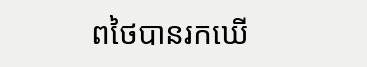ពថៃបានរកឃើ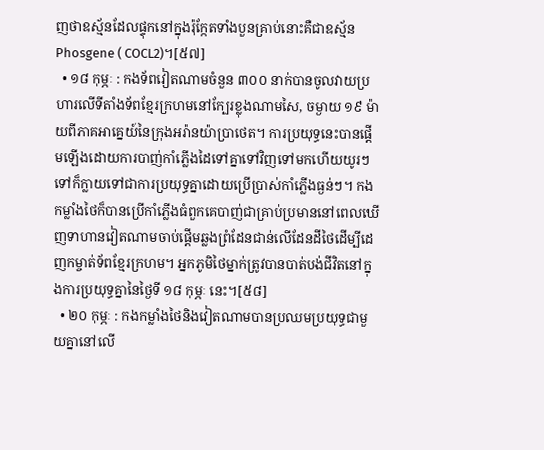ញថាឧស្ម័នដែលផ្ទុកនៅក្នុងរ៉ុក្កែតទាំងបួនគ្រាប់នោះគឺជាឧស្ម័ន Phosgene ( COCL2)។[៥៧]
  • ១៨ កុម្ភៈ : កងទ័ពវៀតណាមចំនួន ៣០០ នាក់បានចូលវាយប្រហារលើទីតាំងទ័ពខ្មែរក្រហមនៅក្បែរខ្លុងណាមសៃ, ចម្ងាយ ១៩ ម៉ាយពីភាគអាគ្នេយ៍នៃក្រុងអរ៉ានយ៉ាប្រាថេត។ ការប្រយុទ្ធនេះបានផ្តើមឡើងដោយការបាញ់កាំភ្លើងដៃទៅគ្នាទៅវិញទៅមកហើយយូរៗទៅក៏ក្លាយទៅជាការប្រយុទ្ធគ្នាដោយប្រើប្រាស់កាំភ្លើងធ្ងន់ៗ។ កងកម្លាំងថៃក៏បានប្រើកាំភ្លើងធំពួកគេបាញ់ជាគ្រាប់ប្រមាននៅពេលឃើញទាហានវៀតណាមចាប់ផ្តើមឆ្លងព្រំដែនជាន់លើដែនដីថៃដើម្បីដេញកម្ចាត់ទ័ពខ្មែរក្រហម។ អ្នកភូមិថៃម្នាក់ត្រូវបានបាត់បង់ជីវិតនៅក្នុងការប្រយុទ្ធគ្នានៃថ្ងៃទី ១៨ កុម្ភៈ នេះ។[៥៨]
  • ២០ កុម្ភៈ : កងកម្លាំងថៃនិងវៀតណាមបានប្រឈមប្រយុទ្ធជាមួយគ្នានៅលើ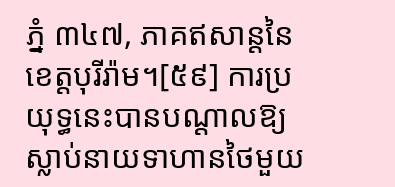ភ្នំ ៣៤៧, ភាគឥសាន្តនៃខេត្តបុរីរ៉ាម។[៥៩] ការប្រយុទ្ធនេះបានបណ្តាលឱ្យស្លាប់នាយទាហានថៃមួយ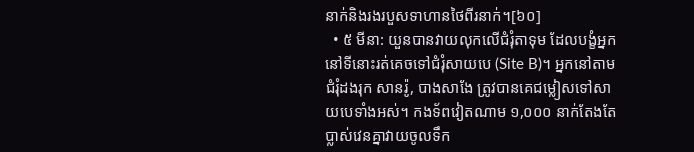នាក់និងរងរបួសទាហានថៃពីរនាក់។[៦០]
  • ៥ មីនា: យួនបានវាយលុកលើជំរុំតាទុម ដែលបង្ខំអ្នកនៅទីនោះរត់គេចទៅជំរុំសាយបេ (Site B)។ អ្នកនៅតាមជំរុំដងរុក សានរ៉ូ, បាងសាងែ ត្រូវបានគេជម្លៀសទៅសាយបេទាំងអស់។ កងទ័ពវៀតណាម ១,០០០ នាក់តែងតែប្លាស់វេនគ្នាវាយចូលទឹក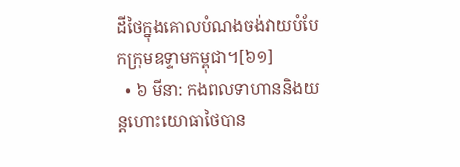ដីថៃក្នុងគោលបំណងចង់វាយបំបែកក្រុមឧទ្ទាមកម្ពុជា។[៦១]
  • ៦ មីនា: កងពលទាហាននិងយន្តហោះយោធាថៃបាន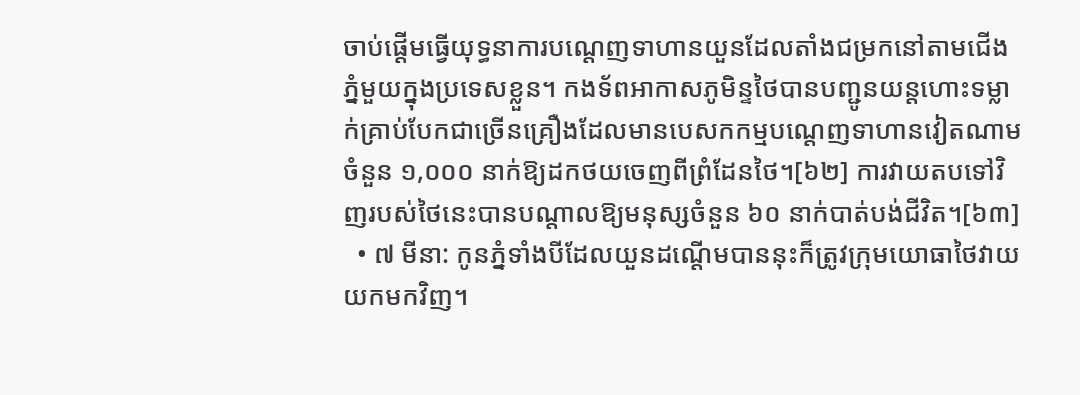ចាប់ផ្តើមធ្វើយុទ្ធនាការបណ្តេញទាហានយួនដែលតាំងជម្រកនៅតាមជើងភ្នំមួយក្នុងប្រទេសខ្លួន។ កងទ័ពអាកាសភូមិន្ទថៃបានបញ្ជូនយន្តហោះទម្លាក់គ្រាប់បែកជាច្រើនគ្រឿងដែលមានបេសកកម្មបណ្តេញទាហានវៀតណាមចំនួន ១,០០០ នាក់ឱ្យដកថយចេញពីព្រំដែនថៃ។[៦២] ការវាយតបទៅវិញរបស់ថៃនេះបានបណ្តាលឱ្យមនុស្សចំនួន ៦០ នាក់បាត់បង់ជីវិត។[៦៣]
  • ៧ មីនា: កូនភ្នំទាំងបីដែលយួនដណ្តើមបាននុះក៏ត្រូវក្រុមយោធាថៃវាយយកមកវិញ។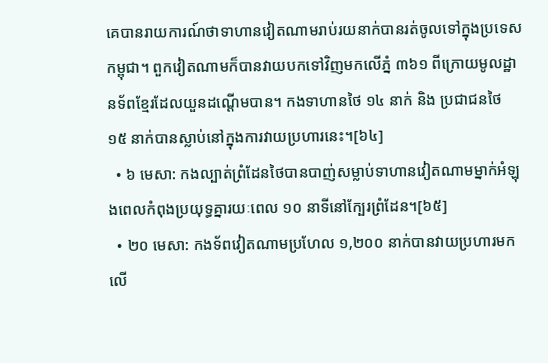គេបានរាយការណ៍ថាទាហានវៀតណាមរាប់រយនាក់បានរត់ចូលទៅក្នុងប្រទេសកម្ពុជា។ ពួកវៀតណាមក៏បានវាយបកទៅវិញមកលើភ្នំ ៣៦១ ពីក្រោយមូលដ្ឋានទ័ពខ្មែរដែលយួនដណ្តើមបាន។ កងទាហានថៃ ១៤ នាក់ និង ប្រជាជនថៃ ១៥ នាក់បានស្លាប់នៅក្នុងការវាយប្រហារនេះ។[៦៤]
  • ៦ មេសា: កងល្បាត់ព្រំដែនថៃបានបាញ់សម្លាប់ទាហានវៀតណាមម្នាក់អំឡុងពេលកំពុងប្រយុទ្ធគ្នារយៈពេល ១០ នាទីនៅក្បែរព្រំដែន។[៦៥]
  • ២០ មេសា: កងទ័ពវៀតណាមប្រហែល ១,២០០ នាក់បានវាយប្រហារមកលើ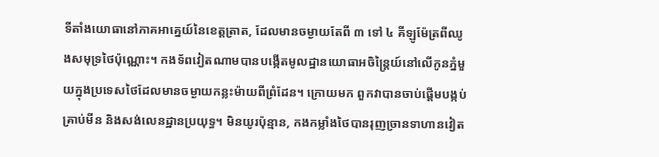ទីតាំងយោធានៅភាគអាគ្នេយ៍នៃខេត្តត្រាត, ដែលមានចម្ងាយតែពី ៣ ទៅ ៤ គីឡូម៉ែត្រពីឈូងសមុទ្រថៃប៉ុណ្ណោះ។ កងទ័ពវៀតណាមបានបង្កើតមូលដ្ឋានយោធាអចិន្ត្រៃយ៍នៅលើកូនភ្នំមួយក្នុងប្រទេសថៃដែលមានចម្ងាយកន្លះម៉ាយពីព្រំដែន។ ក្រោយមក ពួកវាបានចាប់ផ្តើមបង្កប់គ្រាប់មីន និងសង់លេនដ្ឋានប្រយុទ្ធ។ មិនយូរប៉ុន្មាន, កងកម្លាំងថៃបានរុញច្រានទាហានវៀត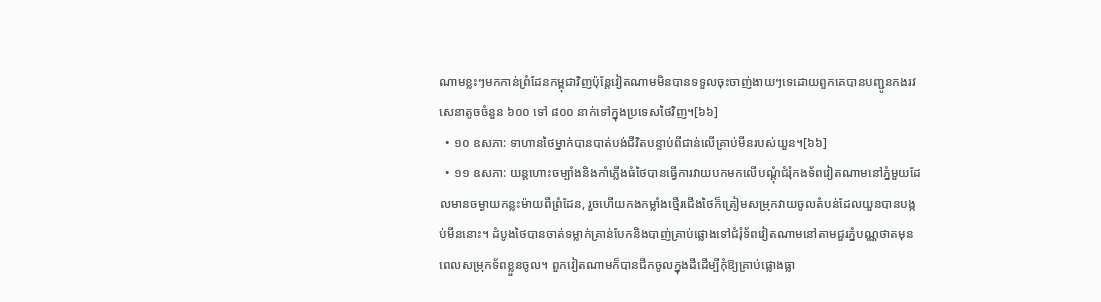ណាមខ្លះៗមកកាន់ព្រំដែនកម្ពុជាវិញប៉ុន្តែវៀតណាមមិនបានទទួលចុះចាញ់ងាយៗទេដោយពួកគេបានបញ្ជូនកងរវសេនាតូចចំនួន ៦០០ ទៅ ៨០០ នាក់ទៅក្នុងប្រទេសថៃវិញ។[៦៦]
  • ១០ ឧសភា: ទាហានថៃម្នាក់បានបាត់បង់ជីវិតបន្ទាប់ពីជាន់លើគ្រាប់មីនរបស់យួន។[៦៦]
  • ១១ ឧសភា: យន្តហោះចម្បាំងនិងកាំភ្លើងធំថៃបានធ្វើការវាយបកមកលើបណ្តុំជំរុំកងទ័ពវៀតណាមនៅភ្នំមួយដែលមានចម្ងាយកន្លះម៉ាយពីព្រំដែន, រួចហើយកងកម្លាំងថ្មើរជើងថៃក៏ត្រៀមសម្រុកវាយចូលតំបន់ដែលយួនបានបង្កប់មីននោះ។ ដំបូងថៃបានចាត់ទម្លាក់គ្រាន់បែកនិងបាញ់គ្រាប់ផ្លោងទៅជំរុំទ័ពវៀតណាមនៅតាមជួរភ្នំបណ្ណថាតមុនពេលសម្រុកទ័ពខ្លួនចូល។ ពួកវៀតណាមក៏បានជីកចូលក្នុងដីដើម្បីកុំឱ្យគ្រាប់ផ្លោងធ្លា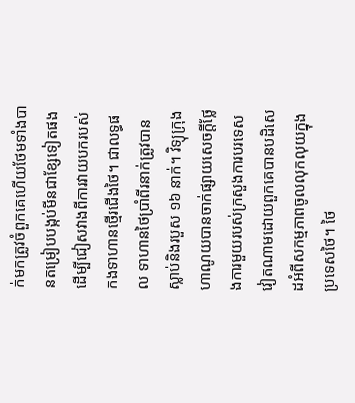ក់មកត្រូវចំពួកគេហើយថែមទាំងបានតម្រៀបបង្កប់មីនជាខ្សែទៀតផងដើម្បីជៀសវាងពីការវាយបករបស់កងទាហានថ្មើរជើងថៃ។ ជាលទ្ធផល ទាហានថៃប្រាំពីរនាក់ត្រូវបានស្លាប់និងរបួស ១៦ នាក់។ វិទ្យុក្រុងហាណូយបានចាក់ផ្សាយសេចក្តីថ្លែងការមួយរបស់ក្រសួងការបរទេសវៀតណាមដោយពួកគេបានបដិសេដអំពីសកម្មភាពចូលលុកលុយក្នុងប្រទេសថៃ។ ថៃ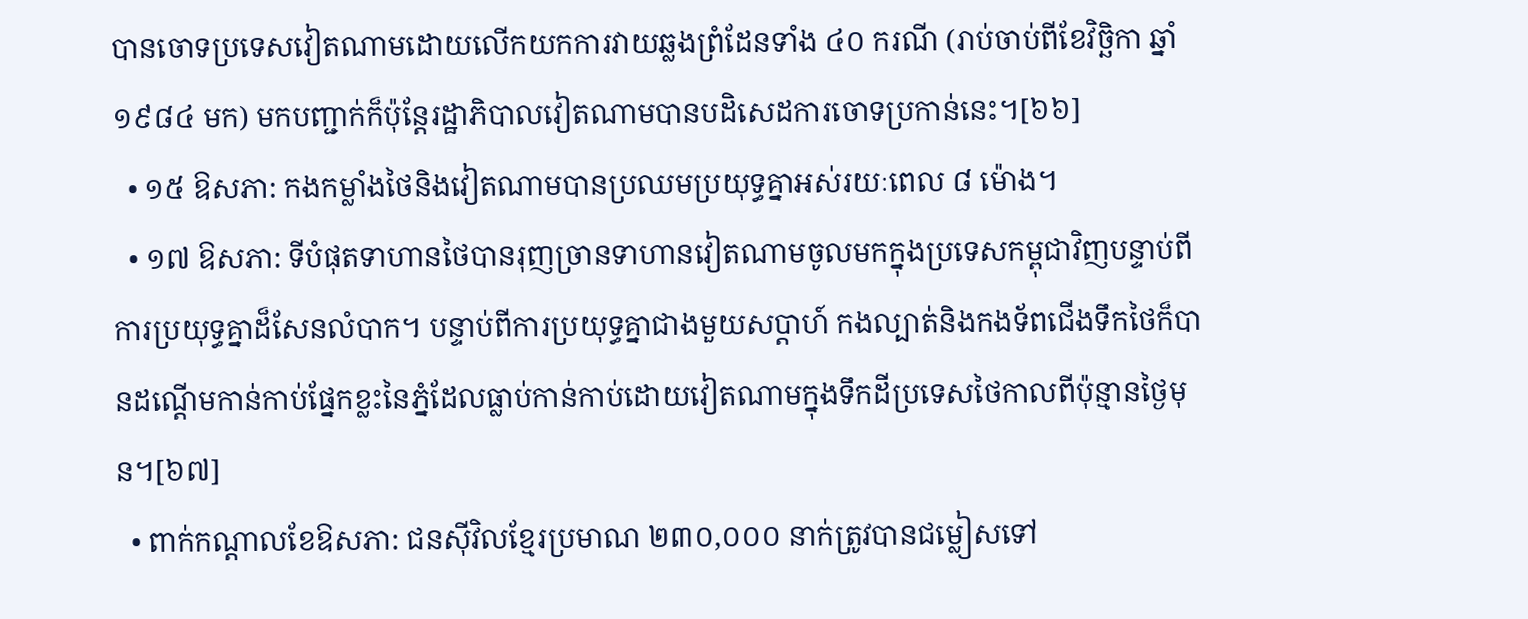បានចោទប្រទេសវៀតណាមដោយលើកយកការវាយឆ្លងព្រំដែនទាំង ៤០ ករណី (រាប់ចាប់ពីខែវិច្ឆិកា ឆ្នាំ១៩៨៤ មក) មកបញ្ជាក់ក៏ប៉ុន្តែរដ្ឋាភិបាលវៀតណាមបានបដិសេដការចោទប្រកាន់នេះ។[៦៦]
  • ១៥ ឱសភា: កងកម្លាំងថៃនិងវៀតណាមបានប្រឈមប្រយុទ្ធគ្នាអស់រយៈពេល ៨ ម៉ោង។
  • ១៧ ឱសភា: ទីបំផុតទាហានថៃបានរុញច្រានទាហានវៀតណាមចូលមកក្នុងប្រទេសកម្ពុជាវិញបន្ទាប់ពីការប្រយុទ្ធគ្នាដ៏សែនលំបាក។ បន្ទាប់ពីការប្រយុទ្ធគ្នាជាងមួយសប្តាហ៍ កងល្បាត់និងកងទ័ពជើងទឹកថៃក៏បានដណ្តើមកាន់កាប់ផ្នែកខ្លះនៃភ្នំដែលធ្លាប់កាន់កាប់ដោយវៀតណាមក្នុងទឹកដីប្រទេសថៃកាលពីប៉ុន្មានថ្ងៃមុន។[៦៧]
  • ពាក់កណ្តាលខែឱសភា: ជនស៊ីវិលខ្មែរប្រមាណ ២៣០,០០០ នាក់ត្រូវបានជម្លៀសទៅ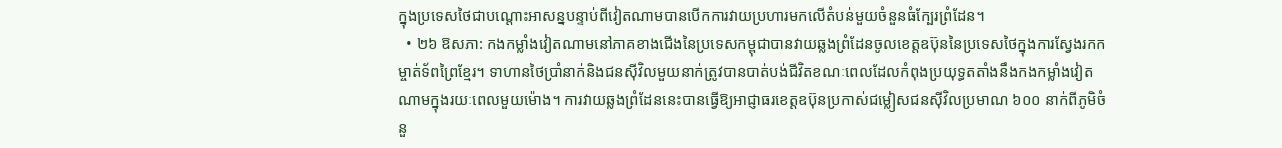ក្នុងប្រទេសថៃជាបណ្តោះអាសន្នបន្ទាប់ពីវៀតណាមបានបើកការវាយប្រហារមកលើតំបន់មួយចំនួនធំក្បែរព្រំដែន។
  • ២៦ ឱសភា: កងកម្លាំងវៀតណាមនៅភាគខាងជើងនៃប្រទេសកម្ពុជាបានវាយឆ្លងព្រំដែនចូលខេត្តឧប៊ុននៃប្រទេសថៃក្នុងការស្វែងរកកម្ចាត់ទ័ពព្រៃខ្មែរ។ ទាហានថៃប្រាំនាក់និងជនស៊ីវិលមួយនាក់ត្រូវបានបាត់បង់ជីវិតខណៈពេលដែលកំពុងប្រយុទ្ធតតាំងនឹងកងកម្លាំងវៀតណាមក្នុងរយៈពេលមួយម៉ោង។ ការវាយឆ្លងព្រំដែននេះបានធ្វើឱ្យអាជ្ញាធរខេត្តឧប៊ុនប្រកាស់ជម្លៀសជនស៊ីវិលប្រមាណ ៦០០ នាក់ពីភូមិចំនួ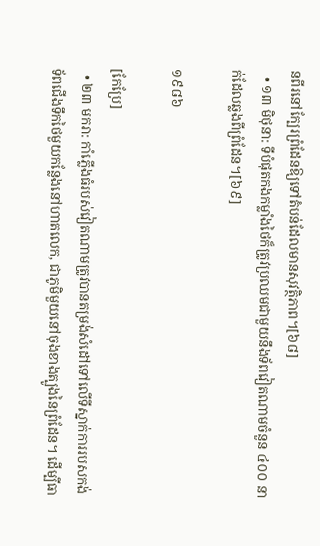នពីរនៅក្បែរព្រំដែនឱ្យទៅតំបន់ដែលមានសុវត្ថិភាព។[៦៨]
  • ១៣ មិថុនា: ទីបំផុតកងកម្លាំងថៃក៏ត្រូវប្រឈមជាមួយនឹងទ័ពវៀតណាមចំនួន ៤០០ នាក់ដែលឆ្លងពីព្រំដែន។[៦៩]

១៩៨៦

[កែប្រែ]
  • ២៣ មករា: កាំភ្លើងធំរបស់វៀតណាមត្រូវបានតម្រង់សំដៅទៅលើទីស្នាក់ការរបសកង់ទ័ពជើងទឹកថៃមួយកន្លែងនៅហាតលេក, ជាភូមិមួយនៅចុងខាងត្បូងនៃព្រំដែន។ ដើម្បីធា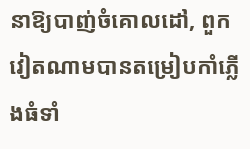នាឱ្យបាញ់ចំគោលដៅ, ពួកវៀតណាមបានតម្រៀបកាំភ្លើងធំទាំ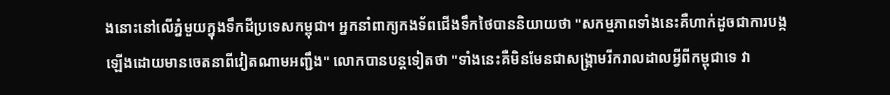ងនោះនៅលើភ្នំមួយក្នុងទឹកដីប្រទេសកម្ពុជា។ អ្នកនាំពាក្យកងទ័ពជើងទឹកថៃបាននិយាយថា "សកម្មភាពទាំងនេះគឺហាក់ដូចជាការបង្កឡើងដោយមានចេតនាពីវៀតណាមអញ្ជឹង" លោកបានបន្តទៀតថា "ទាំងនេះគឺមិនមែនជាសង្គ្រាមរីករាលដាលអ្វីពីកម្ពុជាទេ វា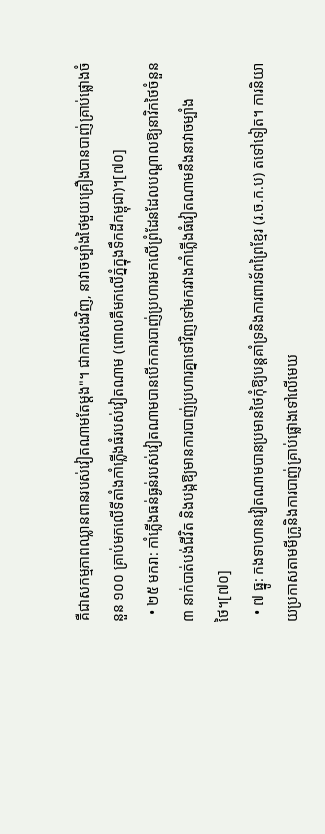គឺជាសកម្មភាពឈ្លានពានរបស់វៀតណាមតែម្តង"។ ជាការសងវិញ, នាវាចម្បាំងថៃមួយគ្រឿងបានបាញ់គ្រាប់ផ្លោងចំនួន ១០០ គ្រាប់មកលើទីតាំងកាំភ្លើងធំរបស់វៀតណាម (ពោលគឺមកលើភ្នំក្នុងទឹកដីកម្ពុជា)។[៧០]
  • ២៥ មករា: កាំភ្លើងធន់ធ្ងន់របស់វៀតណាមបានបើកការបាញ់ប្រហារមកលើព្រំដែនដែលបណ្តាលឱ្យនាវិកថៃចំនួន ៣ នាក់បាត់បង់ជីវិត និងបង្កឱ្យមានការបាញ់ប្រហារគ្នាទៅវិញទៅមករវាងកាំភ្លើងធំវៀតណាមនឹងនាវាចម្បាំងថៃ។[៧០]
  • ៧ ធ្នូ: កងទាហានវៀតណាមបានប្រមានថៃកុំឱ្យបន្តគាំទ្រនិងការពារទ័ពព្រៃខ្មែរ (រ.ច.ក.ប) តទៅទៀត។ ការនិយាយប្រកាសតាមមីក្រូនិងការបាញ់គ្រាប់ផ្លោងទៅលើមេឃ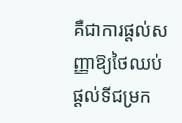គឺជាការផ្តល់សញ្ញាឱ្យថៃឈប់ផ្តល់ទីជម្រក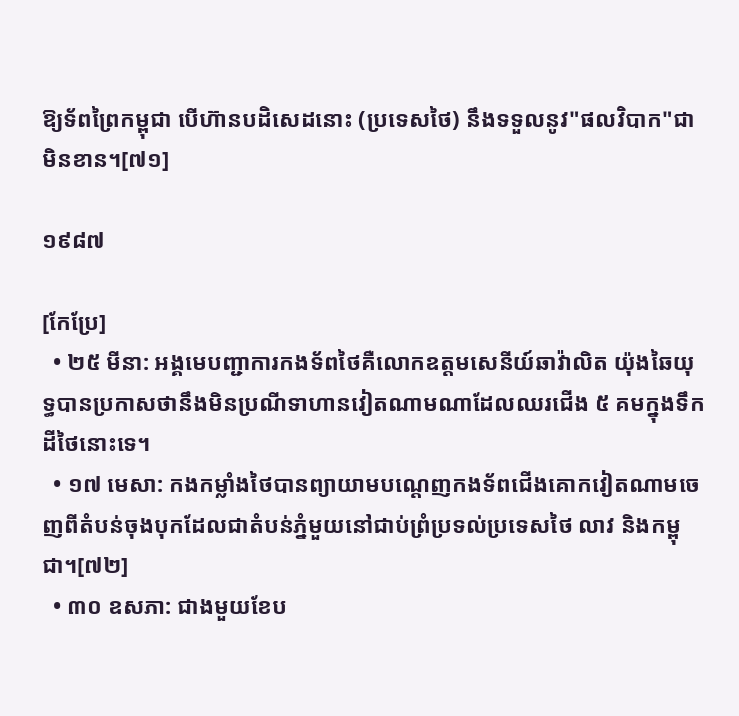ឱ្យទ័ពព្រៃកម្ពុជា បើហ៊ានបដិសេដនោះ (ប្រទេសថៃ) នឹងទទួលនូវ"ផលវិបាក"ជាមិនខាន។[៧១]

១៩៨៧

[កែប្រែ]
  • ២៥ មីនា: អង្គមេបញ្ជាការកងទ័ពថៃគឺលោកឧត្តមសេនីយ៍ឆាវ៉ាលិត យ៉ុងឆៃយុទ្ធបានប្រកាសថានឹងមិនប្រណីទាហានវៀតណាមណាដែលឈរជើង ៥ គមក្នុងទឹកដីថៃនោះទេ។
  • ១៧ មេសា: កងកម្លាំងថៃបានព្យាយាមបណ្តេញកងទ័ពជើងគោកវៀតណាមចេញពីតំបន់ចុងបុកដែលជាតំបន់ភ្នំមួយនៅជាប់ព្រំប្រទល់ប្រទេសថៃ លាវ និងកម្ពុជា។[៧២]
  • ៣០ ឧសភា: ជាងមួយខែប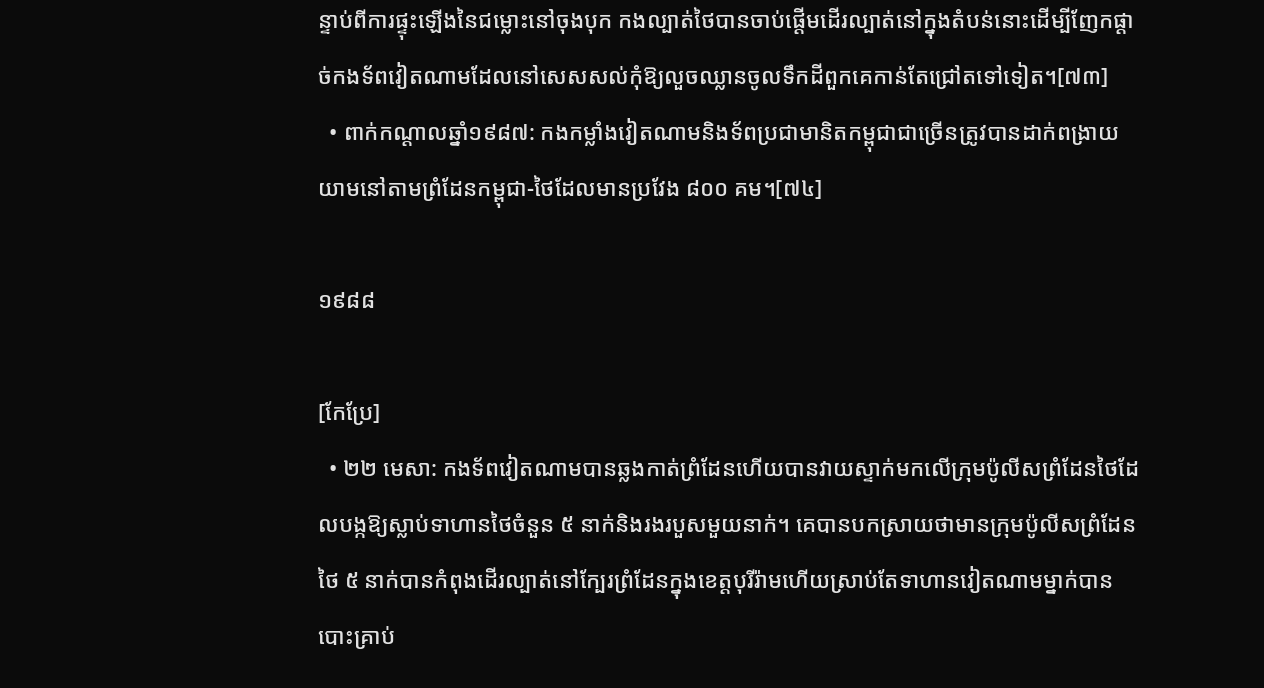ន្ទាប់ពីការផ្ទុះឡើងនៃជម្លោះនៅចុងបុក កងល្បាត់ថៃបានចាប់ផ្តើមដើរល្បាត់នៅក្នុងតំបន់នោះដើម្បីញែកផ្តាច់កងទ័ពវៀតណាមដែលនៅសេសសល់កុំឱ្យលួចឈ្លានចូលទឹកដីពួកគេកាន់តែជ្រៅតទៅទៀត។[៧៣]
  • ពាក់កណ្តាលឆ្នាំ១៩៨៧: កងកម្លាំងវៀតណាមនិងទ័ពប្រជាមានិតកម្ពុជាជាច្រើនត្រូវបានដាក់ពង្រាយយាមនៅតាមព្រំដែនកម្ពុជា-ថៃដែលមានប្រវែង ៨០០ គម។[៧៤]

១៩៨៨

[កែប្រែ]
  • ២២ មេសា: កងទ័ពវៀតណាមបានឆ្លងកាត់ព្រំដែនហើយបានវាយស្ទាក់មកលើក្រុមប៉ូលីសព្រំដែនថៃដែលបង្កឱ្យស្លាប់ទាហានថៃចំនួន ៥ នាក់និងរងរបួសមួយនាក់។ គេបានបកស្រាយថាមានក្រុមប៉ូលីសព្រំដែនថៃ ៥ នាក់បានកំពុងដើរល្បាត់នៅក្បែរព្រំដែនក្នុងខេត្តបុរីរ៉ាមហើយស្រាប់តែទាហានវៀតណាមម្នាក់បានបោះគ្រាប់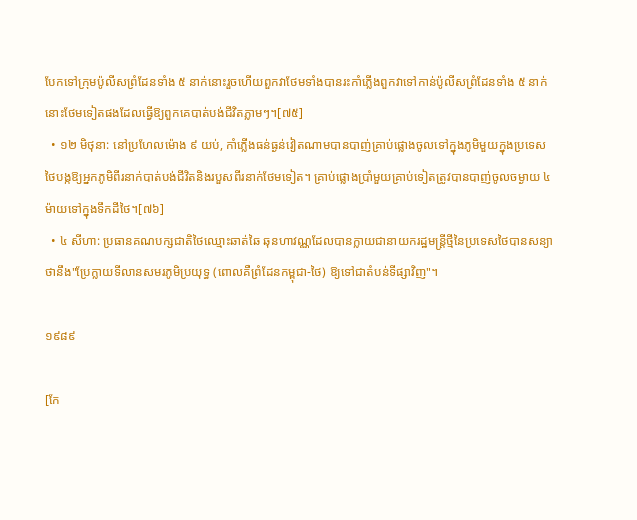បែកទៅក្រុមប៉ូលីសព្រំដែនទាំង ៥ នាក់នោះរួចហើយពួកវាថែមទាំងបានរះកាំភ្លើងពួកវាទៅកាន់ប៉ូលីសព្រំដែនទាំង ៥ នាក់នោះថែមទៀតផងដែលធ្វើឱ្យពួកគេបាត់បង់ជីវិតភ្លាមៗ។[៧៥]
  • ១២ មិថុនា: នៅប្រហែលម៉ោង ៩ យប់, កាំភ្លើងធន់ធ្ងន់វៀតណាមបានបាញ់គ្រាប់ផ្លោងចូលទៅក្នុងភូមិមួយក្នុងប្រទេសថៃបង្កឱ្យអ្នកភូមិពីរនាក់បាត់បង់ជីវិតនិងរបួសពីរនាក់ថែមទៀត។ គ្រាប់ផ្លោងប្រាំមួយគ្រាប់ទៀតត្រូវបានបាញ់ចូលចម្ងាយ ៤ ម៉ាយទៅក្នុងទឹកដីថៃ។[៧៦]
  • ៤ សីហា: ប្រធានគណបក្សជាតិថៃឈ្មោះឆាត់ឆៃ ឆុនហាវណ្ណដែលបានក្លាយជានាយករដ្ឋមន្រ្តីថ្មីនៃប្រទេសថៃបានសន្យាថានឹង"ប្រែក្លាយទីលានសមរភូមិប្រយុទ្ធ (ពោលគឺព្រំដែនកម្ពុជា-ថៃ) ឱ្យទៅជាតំបន់ទីផ្សាវិញ"។

១៩៨៩

[កែ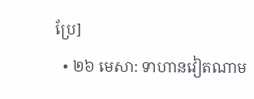ប្រែ]
  • ២៦ មេសា: ទាហានវៀតណាម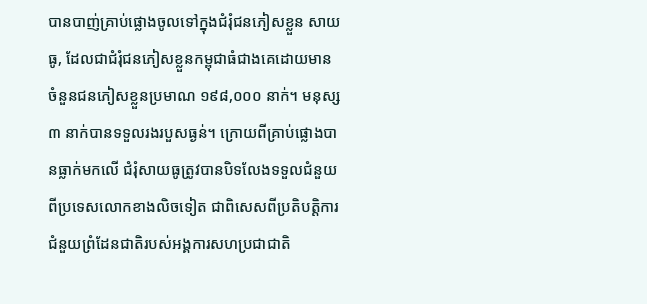បានបាញ់គ្រាប់ផ្លោងចូលទៅក្នុងជំរុំជនភៀសខ្លួន សាយធូ, ដែលជាជំរុំជនភៀសខ្លួនកម្ពុជាធំជាងគេដោយមានចំនួនជនភៀសខ្លួនប្រមាណ ១៩៨,០០០ នាក់។ មនុស្ស ៣ នាក់បានទទួលរងរបួសធ្ងន់។ ក្រោយពីគ្រាប់ផ្លោងបានធ្លាក់មកលើ ជំរុំសាយធូត្រូវបានបិទលែងទទួលជំនួយពីប្រទេសលោកខាងលិចទៀត ជាពិសេសពីប្រតិបត្តិការជំនួយព្រំដែនជាតិរបស់អង្គការសហប្រជាជាតិ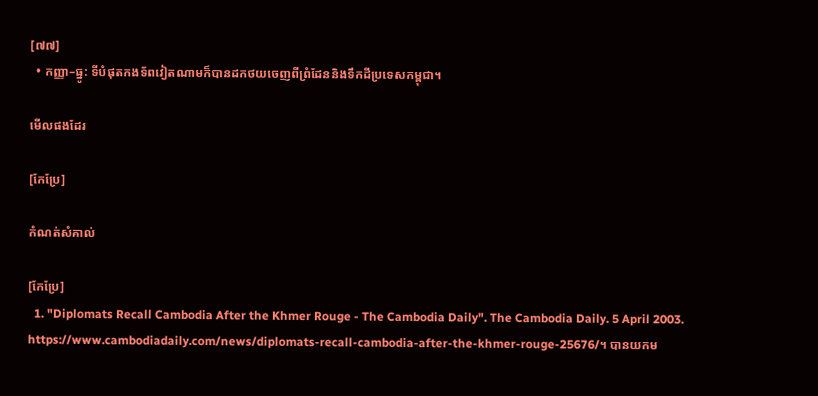[៧៧]
  • កញ្ញា–ធ្នូ: ទីបំផុតកងទ័ពវៀតណាមក៏បានដកថយចេញពីព្រំដែននិងទឹកដីប្រទេសកម្ពុជា។

មើលផងដែរ

[កែប្រែ]

កំណត់សំគាល់

[កែប្រែ]
  1. "Diplomats Recall Cambodia After the Khmer Rouge - The Cambodia Daily". The Cambodia Daily. 5 April 2003. https://www.cambodiadaily.com/news/diplomats-recall-cambodia-after-the-khmer-rouge-25676/។ បានយកម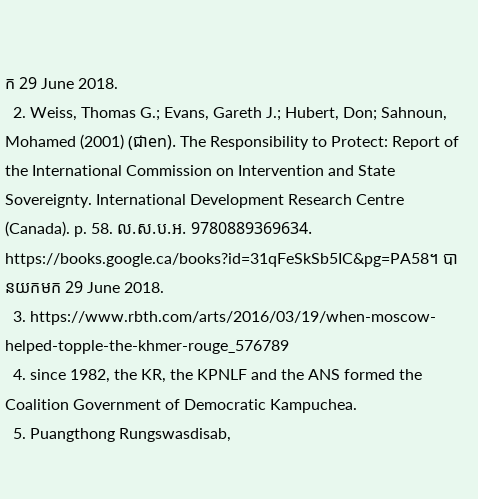ក 29 June 2018.
  2. Weiss, Thomas G.; Evans, Gareth J.; Hubert, Don; Sahnoun, Mohamed (2001) (ជាen). The Responsibility to Protect: Report of the International Commission on Intervention and State Sovereignty. International Development Research Centre (Canada). p. 58. ល.ស.ប.អ. 9780889369634. https://books.google.ca/books?id=31qFeSkSb5IC&pg=PA58។ បានយកមក 29 June 2018.
  3. https://www.rbth.com/arts/2016/03/19/when-moscow-helped-topple-the-khmer-rouge_576789
  4. since 1982, the KR, the KPNLF and the ANS formed the Coalition Government of Democratic Kampuchea.
  5. Puangthong Rungswasdisab,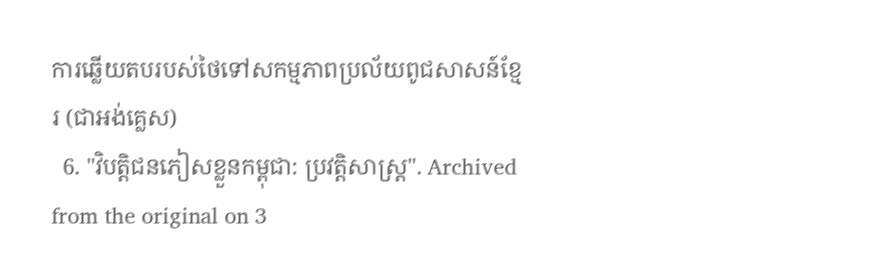ការឆ្លើយតបរបស់ថៃទៅសកម្មភាពប្រល័យពូជសាសន៍ខ្មែរ (ជាអង់គ្លេស)
  6. "វិបត្តិជនភៀសខ្លួនកម្ពុជា: ប្រវត្តិសាស្រ្ត". Archived from the original on 3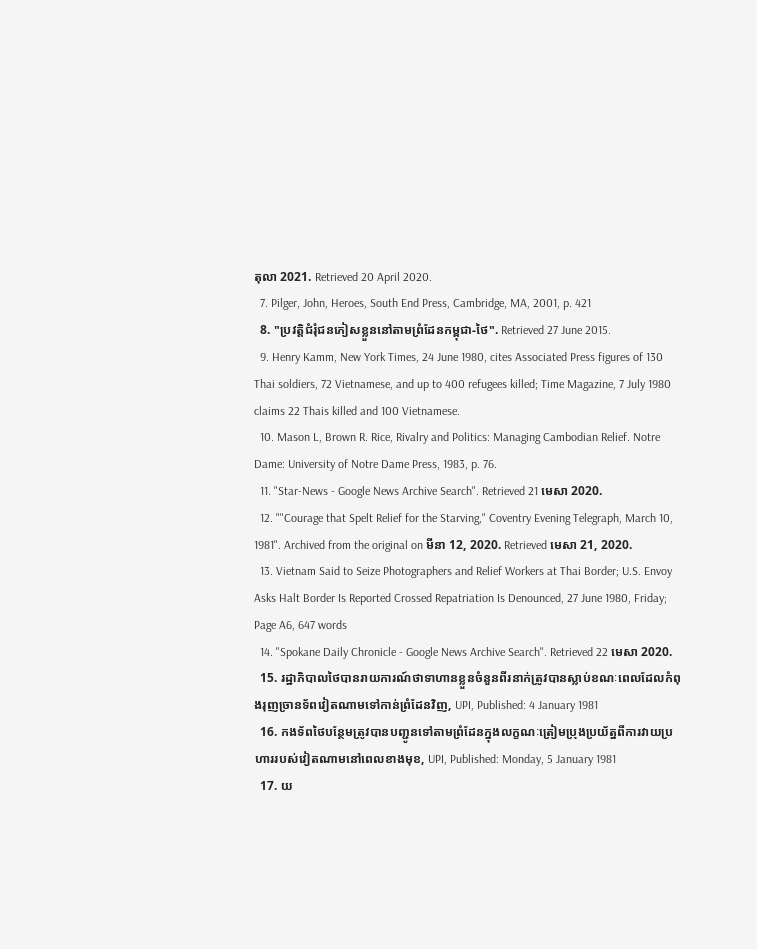តុលា 2021. Retrieved 20 April 2020.
  7. Pilger, John, Heroes, South End Press, Cambridge, MA, 2001, p. 421
  8. "ប្រវត្តិជំរុំជនភៀសខ្លួននៅតាមព្រំដែនកម្ពុជា-ថៃ". Retrieved 27 June 2015.
  9. Henry Kamm, New York Times, 24 June 1980, cites Associated Press figures of 130 Thai soldiers, 72 Vietnamese, and up to 400 refugees killed; Time Magazine, 7 July 1980 claims 22 Thais killed and 100 Vietnamese.
  10. Mason L, Brown R. Rice, Rivalry and Politics: Managing Cambodian Relief. Notre Dame: University of Notre Dame Press, 1983, p. 76.
  11. "Star-News - Google News Archive Search". Retrieved 21 មេសា 2020.
  12. ""Courage that Spelt Relief for the Starving," Coventry Evening Telegraph, March 10, 1981". Archived from the original on មីនា 12, 2020. Retrieved មេសា 21, 2020.
  13. Vietnam Said to Seize Photographers and Relief Workers at Thai Border; U.S. Envoy Asks Halt Border Is Reported Crossed Repatriation Is Denounced, 27 June 1980, Friday; Page A6, 647 words
  14. "Spokane Daily Chronicle - Google News Archive Search". Retrieved 22 មេសា 2020.
  15. រដ្ឋាភិបាលថៃបានរាយការណ៍ថាទាហានខ្លួនចំនួនពីរនាក់ត្រូវបានស្លាប់ខណៈពេលដែលកំពុងរុញច្រានទ័ពវៀតណាមទៅកាន់ព្រំដែនវិញ, UPI, Published: 4 January 1981
  16. កងទ័ពថៃបន្ថែមត្រូវបានបញ្ជូនទៅតាមព្រំដែនក្នុងលក្ខណៈត្រៀមប្រុងប្រយ័ត្នពីការវាយប្រហាររបស់វៀតណាមនៅពេលខាងមុខ, UPI, Published: Monday, 5 January 1981
  17. យ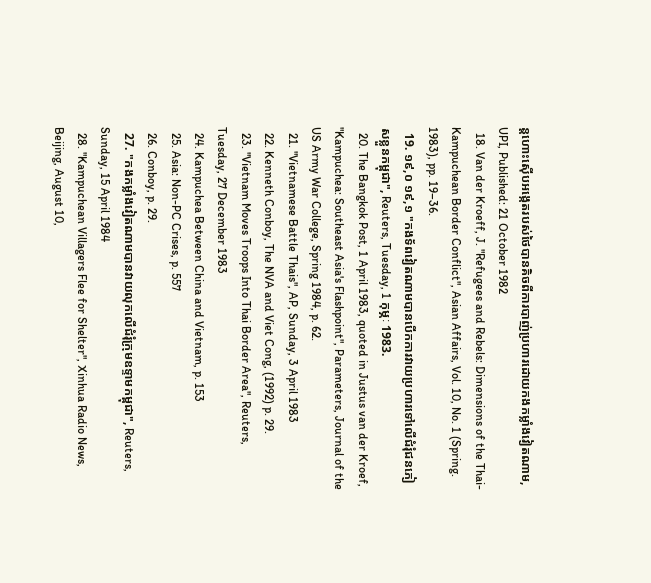ន្តហោះស៊ើបអង្កេតរបស់ថៃបានគិចពីការបាញ់ប្រហារដោយកងកម្លាំងវៀតណាម, UPI, Published: 21 October 1982
  18. Van der Kroeff, J. "Refugees and Rebels: Dimensions of the Thai-Kampuchean Border Conflict", Asian Affairs, Vol. 10, No. 1 (Spring. 1983), pp. 19–36.
  19. ១៩,០ ១៩,១ "កងទ័ពវៀតណាមបានបើកការវាយប្រហារទៅលើជំរុំជនភៀសខ្លួនកម្ពុជា", Reuters, Tuesday, 1 កុម្ភៈ 1983.
  20. The Bangkok Post, 1 April 1983, quoted in Justus van der Kroef, "Kampuchea: Southeast Asia's Flashpoint", Parameters, Journal of the US Army War College, Spring 1984, p. 62.
  21. "Vietnamese Battle Thais", AP, Sunday, 3 April 1983
  22. Kenneth Conboy, The NVA and Viet Cong, (1992) p. 29.
  23. "Vietnam Moves Troops Into Thai Border Area", Reuters, Tuesday, 27 December 1983
  24. Kampuchea Between China and Vietnam, p. 153
  25. Asia: Non-PC Crises, p. 557
  26. Conboy, p. 29.
  27. "កងកម្លាំងវៀតណាមបានវាយលុកលើជំរុំក្រុមឧទ្ទាមកម្ពុជា", Reuters, Sunday, 15 April 1984
  28. "Kampuchean Villagers Flee for Shelter", Xinhua Radio News, Beijing, August 10,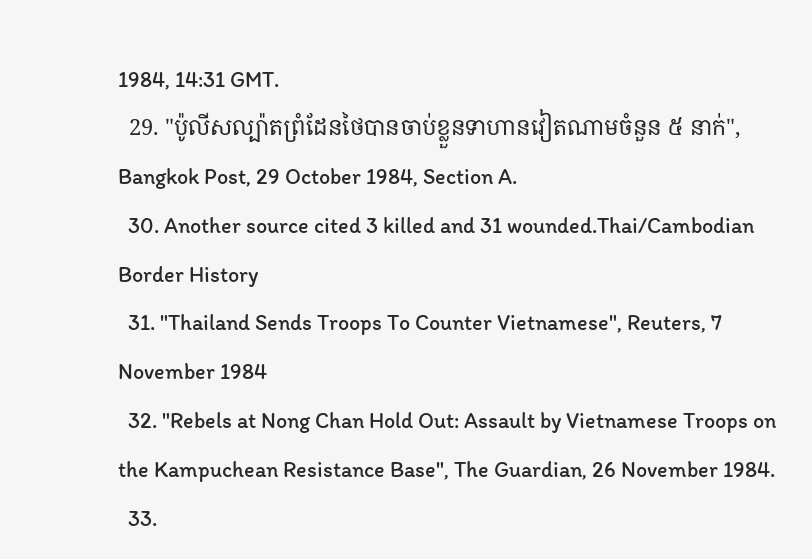1984, 14:31 GMT.
  29. "ប៉ូលីសល្ប៉ាតព្រំដែនថៃបានចាប់ខ្លួនទាហានវៀតណាមចំនួន ៥ នាក់", Bangkok Post, 29 October 1984, Section A.
  30. Another source cited 3 killed and 31 wounded.Thai/Cambodian Border History
  31. "Thailand Sends Troops To Counter Vietnamese", Reuters, 7 November 1984
  32. "Rebels at Nong Chan Hold Out: Assault by Vietnamese Troops on the Kampuchean Resistance Base", The Guardian, 26 November 1984.
  33.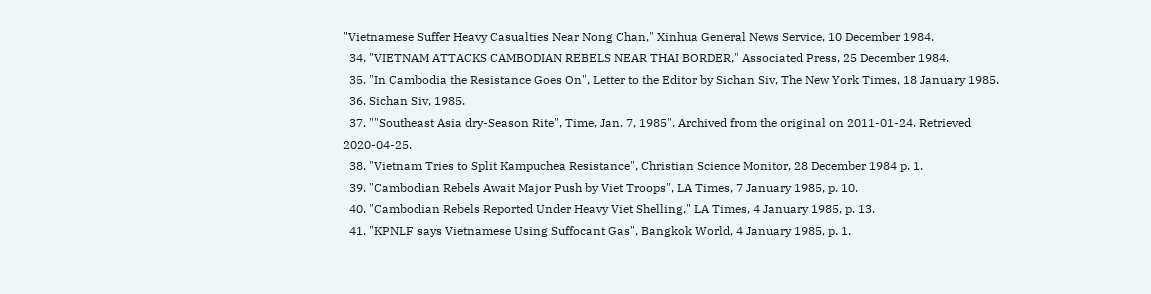"Vietnamese Suffer Heavy Casualties Near Nong Chan," Xinhua General News Service, 10 December 1984.
  34. "VIETNAM ATTACKS CAMBODIAN REBELS NEAR THAI BORDER," Associated Press, 25 December 1984.
  35. "In Cambodia the Resistance Goes On", Letter to the Editor by Sichan Siv, The New York Times, 18 January 1985.
  36. Sichan Siv, 1985.
  37. ""Southeast Asia dry-Season Rite", Time, Jan. 7, 1985". Archived from the original on 2011-01-24. Retrieved 2020-04-25.
  38. "Vietnam Tries to Split Kampuchea Resistance", Christian Science Monitor, 28 December 1984 p. 1.
  39. "Cambodian Rebels Await Major Push by Viet Troops", LA Times, 7 January 1985, p. 10.
  40. "Cambodian Rebels Reported Under Heavy Viet Shelling," LA Times, 4 January 1985, p. 13.
  41. "KPNLF says Vietnamese Using Suffocant Gas", Bangkok World, 4 January 1985, p. 1.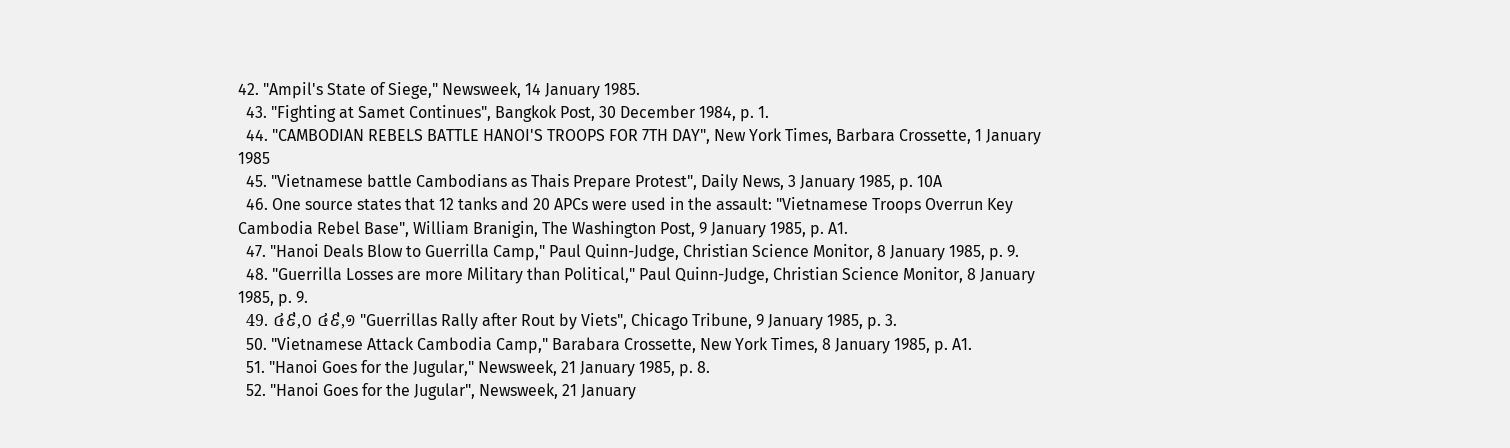42. "Ampil's State of Siege," Newsweek, 14 January 1985.
  43. "Fighting at Samet Continues", Bangkok Post, 30 December 1984, p. 1.
  44. "CAMBODIAN REBELS BATTLE HANOI'S TROOPS FOR 7TH DAY", New York Times, Barbara Crossette, 1 January 1985
  45. "Vietnamese battle Cambodians as Thais Prepare Protest", Daily News, 3 January 1985, p. 10A
  46. One source states that 12 tanks and 20 APCs were used in the assault: "Vietnamese Troops Overrun Key Cambodia Rebel Base", William Branigin, The Washington Post, 9 January 1985, p. A1.
  47. "Hanoi Deals Blow to Guerrilla Camp," Paul Quinn-Judge, Christian Science Monitor, 8 January 1985, p. 9.
  48. "Guerrilla Losses are more Military than Political," Paul Quinn-Judge, Christian Science Monitor, 8 January 1985, p. 9.
  49. ៤៩,០ ៤៩,១ "Guerrillas Rally after Rout by Viets", Chicago Tribune, 9 January 1985, p. 3.
  50. "Vietnamese Attack Cambodia Camp," Barabara Crossette, New York Times, 8 January 1985, p. A1.
  51. "Hanoi Goes for the Jugular," Newsweek, 21 January 1985, p. 8.
  52. "Hanoi Goes for the Jugular", Newsweek, 21 January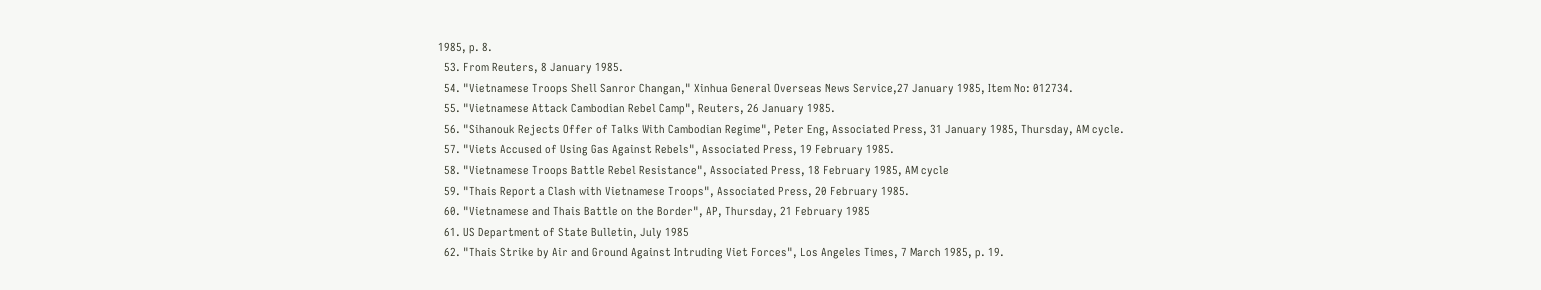1985, p. 8.
  53. From Reuters, 8 January 1985.
  54. "Vietnamese Troops Shell Sanror Changan," Xinhua General Overseas News Service,27 January 1985, Item No: 012734.
  55. "Vietnamese Attack Cambodian Rebel Camp", Reuters, 26 January 1985.
  56. "Sihanouk Rejects Offer of Talks With Cambodian Regime", Peter Eng, Associated Press, 31 January 1985, Thursday, AM cycle.
  57. "Viets Accused of Using Gas Against Rebels", Associated Press, 19 February 1985.
  58. "Vietnamese Troops Battle Rebel Resistance", Associated Press, 18 February 1985, AM cycle
  59. "Thais Report a Clash with Vietnamese Troops", Associated Press, 20 February 1985.
  60. "Vietnamese and Thais Battle on the Border", AP, Thursday, 21 February 1985
  61. US Department of State Bulletin, July 1985
  62. "Thais Strike by Air and Ground Against Intruding Viet Forces", Los Angeles Times, 7 March 1985, p. 19.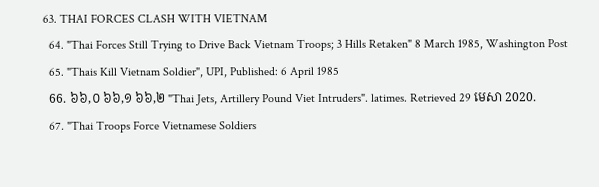63. THAI FORCES CLASH WITH VIETNAM
  64. "Thai Forces Still Trying to Drive Back Vietnam Troops; 3 Hills Retaken" 8 March 1985, Washington Post
  65. "Thais Kill Vietnam Soldier", UPI, Published: 6 April 1985
  66. ៦៦,០ ៦៦,១ ៦៦,២ "Thai Jets, Artillery Pound Viet Intruders". latimes. Retrieved 29 មេសា 2020.
  67. "Thai Troops Force Vietnamese Soldiers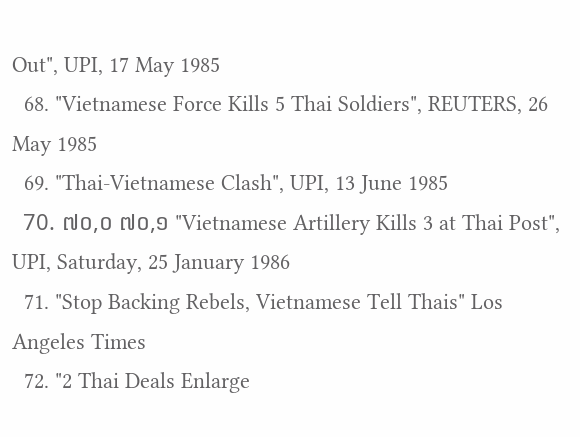Out", UPI, 17 May 1985
  68. "Vietnamese Force Kills 5 Thai Soldiers", REUTERS, 26 May 1985
  69. "Thai-Vietnamese Clash", UPI, 13 June 1985
  70. ៧០,០ ៧០,១ "Vietnamese Artillery Kills 3 at Thai Post", UPI, Saturday, 25 January 1986
  71. "Stop Backing Rebels, Vietnamese Tell Thais" Los Angeles Times
  72. "2 Thai Deals Enlarge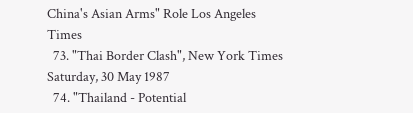China's Asian Arms" Role Los Angeles Times
  73. "Thai Border Clash", New York Times Saturday, 30 May 1987
  74. "Thailand - Potential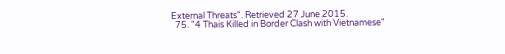External Threats". Retrieved 27 June 2015.
  75. "4 Thais Killed in Border Clash with Vietnamese"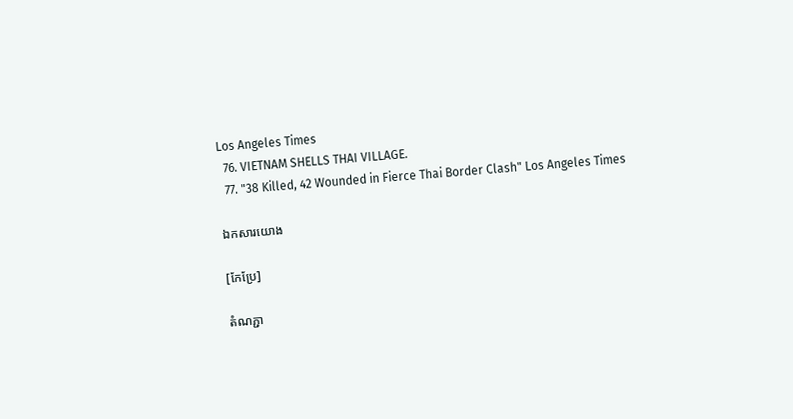Los Angeles Times
  76. VIETNAM SHELLS THAI VILLAGE.
  77. "38 Killed, 42 Wounded in Fierce Thai Border Clash" Los Angeles Times

ឯកសារយោង

[កែប្រែ]

តំណភ្ជា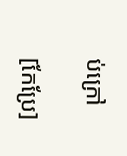ប់ក្រៅ

[កែប្រែ]